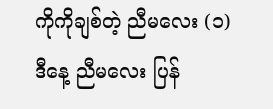ကိုကိုချစ်တဲ့ ညီမလေး (၁)
ဒီနေ့ ညီမလေး ပြန်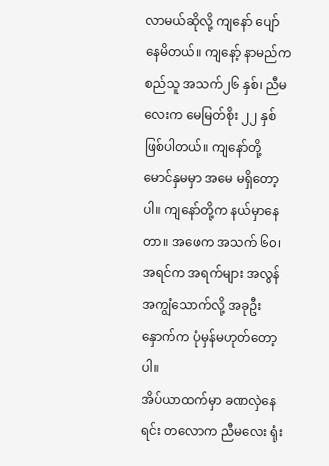လာမယ်ဆိုလို့ ကျနော် ပျော်နေမိတယ်။ ကျနော့် နာမည်က စည်သူ အသက်၂၆ နှစ်၊ ညီမလေးက မေမြတ်စိုး ၂၂ နှစ် ဖြစ်ပါတယ်။ ကျနော်တို့ မောင်နှမမှာ အမေ မရှိတော့ပါ။ ကျနော်တို့က နယ်မှာနေတာ။ အဖေက အသက် ၆၀၊ အရင်က အရက်များ အလွန်အကျွံသောက်လို့ အခုဦးနှောက်က ပုံမှန်မဟုတ်တော့ပါ။
အိပ်ယာထက်မှာ ခဏလှဲနေရင်း တလောက ညီမလေး ရုံး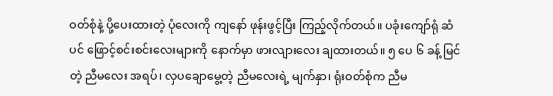ဝတ်စုံနဲ့ ပို့ပေးထားတဲ့ ပုံလေးကို ကျနော် ဖုန်းဖွင့်ပြီး ကြည့်လိုက်တယ်။ ပခုံးကျော်ရုံ ဆံပင် ဖြောင့်စင်းစင်းလေးများကို နောက်မှာ ဖားလျားလေး ချထားတယ်။ ၅ ပေ ၆ ခန့် မြင်တဲ့ ညီမလေး အရပ်၊ လှပချောမွေ့တဲ့ ညီမလေးရဲ့ မျက်နှာ၊ ရုံးဝတ်စုံက ညီမ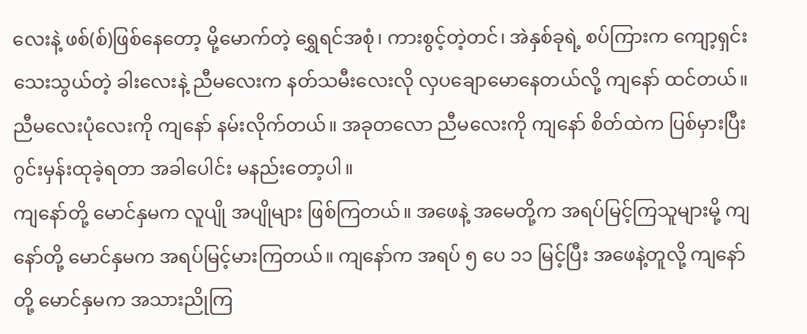လေးနဲ့ ဖစ်(စ်)ဖြစ်နေတော့ မို့မောက်တဲ့ ရွှေရင်အစုံ၊ ကားစွင့်တဲ့တင်၊ အဲနှစ်ခုရဲ့ စပ်ကြားက ကျော့ရှင်းသေးသွယ်တဲ့ ခါးလေးနဲ့ ညီမလေးက နတ်သမီးလေးလို လှပချောမောနေတယ်လို့ ကျနော် ထင်တယ်။
ညီမလေးပုံလေးကို ကျနော် နမ်းလိုက်တယ်။ အခုတလော ညီမလေးကို ကျနော် စိတ်ထဲက ပြစ်မှားပြီး ဂွင်းမှန်းထုခဲ့ရတာ အခါပေါင်း မနည်းတော့ပါ။
ကျနော်တို့ မောင်နှမက လူပျို အပျိုများ ဖြစ်ကြတယ်။ အဖေနဲ့ အမေတို့က အရပ်မြင့်ကြသူများမို့ ကျနော်တို့ မောင်နှမက အရပ်မြင့်မားကြတယ်။ ကျနော်က အရပ် ၅ ပေ ၁၁ မြင့်ပြီး အဖေနဲ့တူလို့ ကျနော်တို့ မောင်နှမက အသားညိုကြ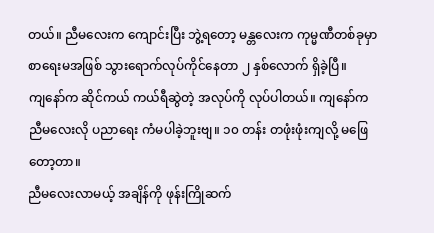တယ်။ ညီမလေးက ကျောင်းပြီး ဘွဲ့ရတော့ မန္တလေးက ကုမ္မဏီတစ်ခုမှာ စာရေးမအဖြစ် သွားရောက်လုပ်ကိုင်နေတာ ၂ နှစ်လောက် ရှိခဲ့ပြီ။
ကျနော်က ဆိုင်ကယ် ကယ်ရီဆွဲတဲ့ အလုပ်ကို လုပ်ပါတယ်။ ကျနော်က ညီမလေးလို ပညာရေး ကံမပါခဲ့ဘူးဗျ။ ၁၀ တန်း တဖုံးဖုံးကျလို့ မဖြေတော့တာ။
ညီမလေးလာမယ့် အချိန်ကို ဖုန်းကြိုဆက်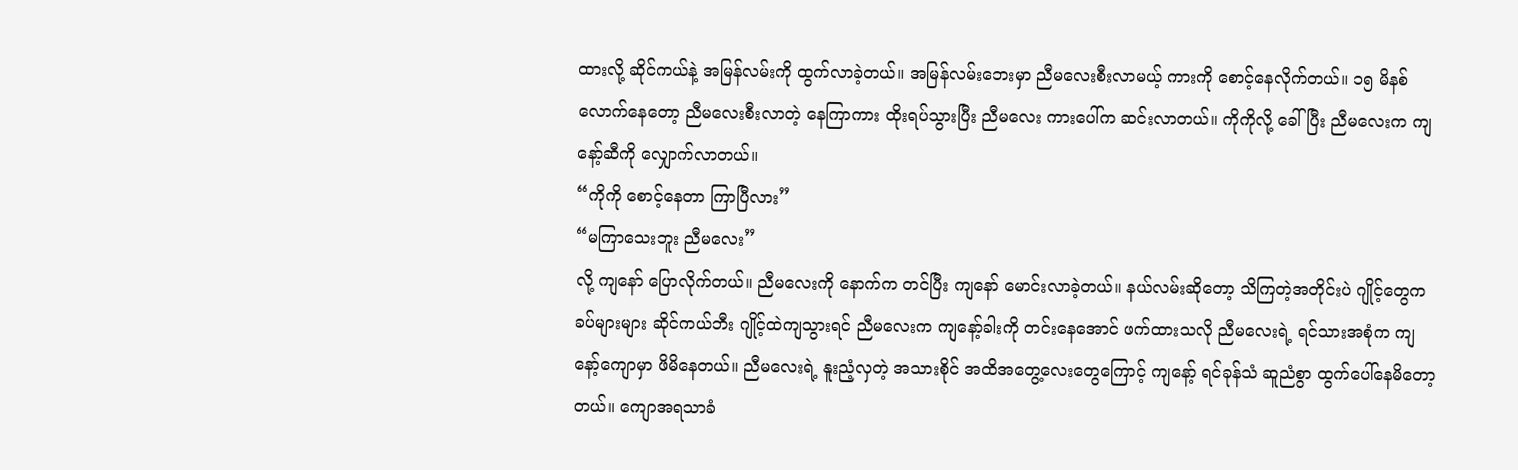ထားလို့ ဆိုင်ကယ်နဲ့ အမြန်လမ်းကို ထွက်လာခဲ့တယ်။ အမြန်လမ်းဘေးမှာ ညီမလေးစီးလာမယ့် ကားကို စောင့်နေလိုက်တယ်။ ၁၅ မိနစ်လောက်နေတော့ ညီမလေးစီးလာတဲ့ နေကြာကား ထိုးရပ်သွားပြီး ညီမလေး ကားပေါ်က ဆင်းလာတယ်။ ကိုကိုလို့ ခေါ်ပြီး ညီမလေးက ကျနော့်ဆီကို လျှောက်လာတယ်။
“ကိုကို စောင့်နေတာ ကြာပြီလား”
“မကြာသေးဘူး ညီမလေး”
လို့ ကျနော် ပြောလိုက်တယ်။ ညီမလေးကို နောက်က တင်ပြီး ကျနော် မောင်းလာခဲ့တယ်။ နယ်လမ်းဆိုတော့ သိကြတဲ့အတိုင်းပဲ ဂျိုင့်တွေက ခပ်များများ ဆိုင်ကယ်ဘီး ဂျိုင့်ထဲကျသွားရင် ညီမလေးက ကျနော့်ခါးကို တင်းနေအောင် ဖက်ထားသလို ညီမလေးရဲ့ ရင်သားအစုံက ကျနော့်ကျောမှာ ဖိမိနေတယ်။ ညီမလေးရဲ့ နူးညံ့လှတဲ့ အသားစိုင် အထိအတွေ့လေးတွေကြောင့် ကျနော့် ရင်ခုန်သံ ဆူညံစွာ ထွက်ပေါ်နေမိတော့တယ်။ ကျောအရသာခံ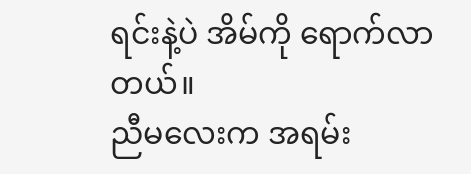ရင်းနဲ့ပဲ အိမ်ကို ရောက်လာတယ်။
ညီမလေးက အရမ်း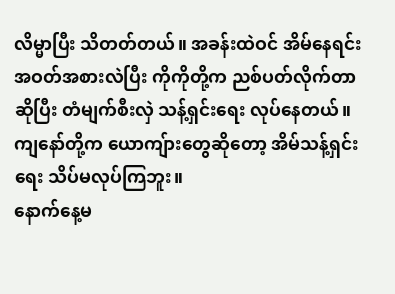လိမ္မာပြီး သိတတ်တယ်။ အခန်းထဲဝင် အိမ်နေရင်း အဝတ်အစားလဲပြီး ကိုကိုတို့က ညစ်ပတ်လိုက်တာ ဆိုပြီး တံမျက်စီးလှဲ သန့်ရှင်းရေး လုပ်နေတယ်။ ကျနော်တို့က ယောကျ်ားတွေဆိုတော့ အိမ်သန့်ရှင်းရေး သိပ်မလုပ်ကြဘူး။
နောက်နေ့မ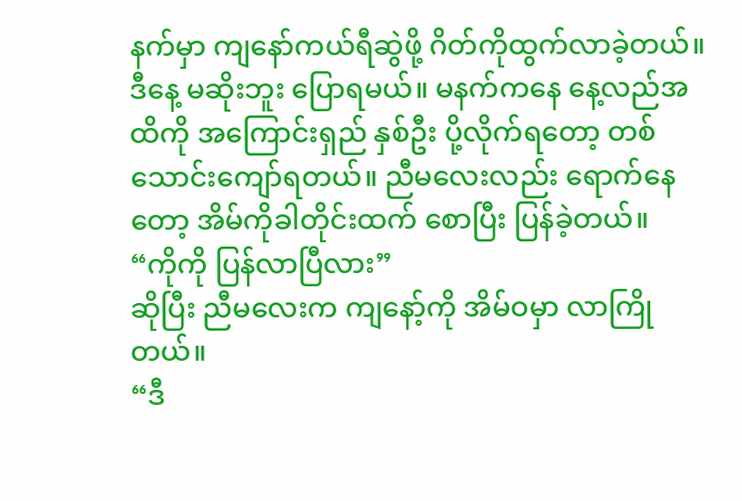နက်မှာ ကျနော်ကယ်ရီဆွဲဖို့ ဂိတ်ကိုထွက်လာခဲ့တယ်။ ဒီနေ့ မဆိုးဘူး ပြောရမယ်။ မနက်ကနေ နေ့လည်အထိကို အကြောင်းရှည် နှစ်ဦး ပို့လိုက်ရတော့ တစ်သောင်းကျော်ရတယ်။ ညီမလေးလည်း ရောက်နေတော့ အိမ်ကိုခါတိုင်းထက် စောပြီး ပြန်ခဲ့တယ်။
“ကိုကို ပြန်လာပြီလား”
ဆိုပြီး ညီမလေးက ကျနော့်ကို အိမ်ဝမှာ လာကြိုတယ်။
“ဒီ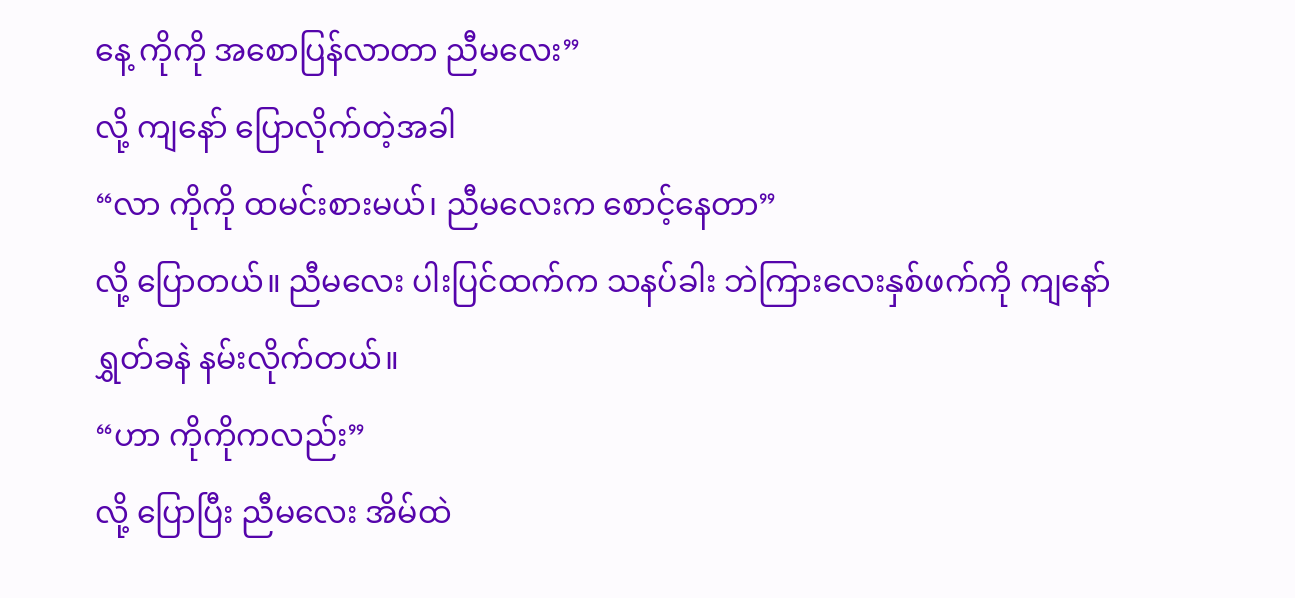နေ့ ကိုကို အစောပြန်လာတာ ညီမလေး”
လို့ ကျနော် ပြောလိုက်တဲ့အခါ
“လာ ကိုကို ထမင်းစားမယ်၊ ညီမလေးက စောင့်နေတာ”
လို့ ပြောတယ်။ ညီမလေး ပါးပြင်ထက်က သနပ်ခါး ဘဲကြားလေးနှစ်ဖက်ကို ကျနော် ရွှတ်ခနဲ နမ်းလိုက်တယ်။
“ဟာ ကိုကိုကလည်း”
လို့ ပြောပြီး ညီမလေး အိမ်ထဲ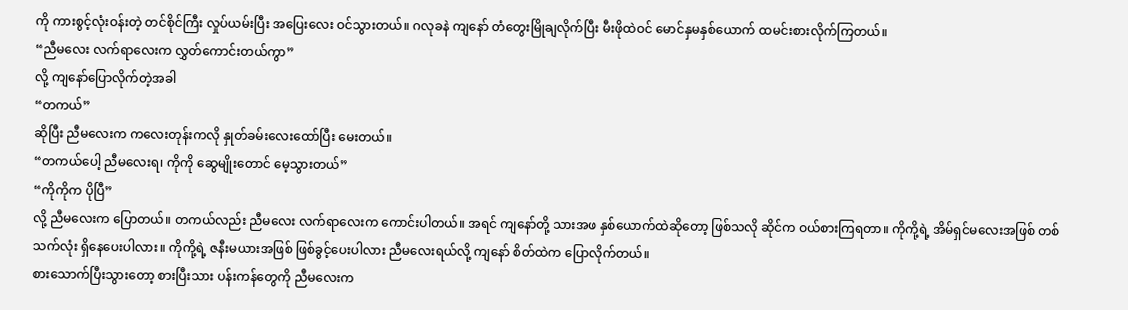ကို ကားစွင့်လုံးဝန်းတဲ့ တင်စိုင်ကြီး လှုပ်ယမ်းပြီး အပြေးလေး ဝင်သွားတယ်။ ဂလုခနဲ ကျနော် တံတွေးမြိုချလိုက်ပြီး မီးဖိုထဲဝင် မောင်နှမနှစ်ယောက် ထမင်းစားလိုက်ကြတယ်။
“ညီမလေး လက်ရာလေးက လွှတ်ကောင်းတယ်ကွာ”
လို့ ကျနော်ပြောလိုက်တဲ့အခါ
“တကယ်”
ဆိုပြီး ညီမလေးက ကလေးတုန်းကလို နှုတ်ခမ်းလေးထော်ပြီး မေးတယ်။
“တကယ်ပေါ့ ညီမလေးရ၊ ကိုကို ဆွေမျိုးတောင် မေ့သွားတယ်”
“ကိုကိုက ပိုပြီ”
လို့ ညီမလေးက ပြောတယ်။ တကယ်လည်း ညီမလေး လက်ရာလေးက ကောင်းပါတယ်။ အရင် ကျနော်တို့ သားအဖ နှစ်ယောက်ထဲဆိုတော့ ဖြစ်သလို ဆိုင်က ဝယ်စားကြရတာ။ ကိုကို့ရဲ့ အိမ်ရှင်မလေးအဖြစ် တစ်သက်လုံး ရှိနေပေးပါလား။ ကိုကို့ရဲ့ ဇနီးမယားအဖြစ် ဖြစ်ခွင့်ပေးပါလား ညီမလေးရယ်လို့ ကျနော် စိတ်ထဲက ပြောလိုက်တယ်။
စားသောက်ပြီးသွားတော့ စားပြီးသား ပန်းကန်တွေကို ညီမလေးက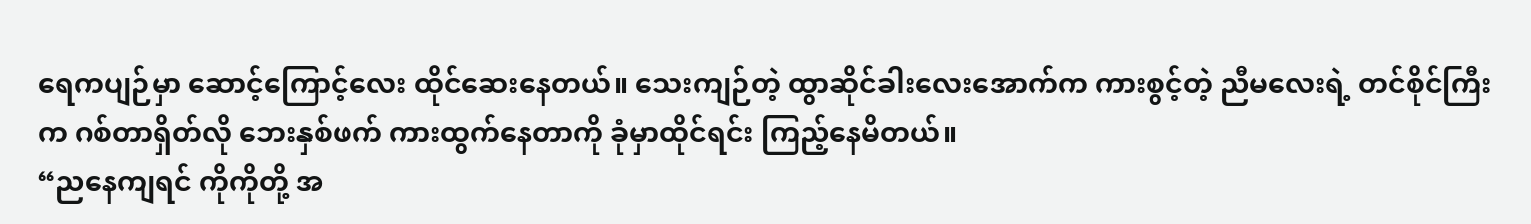ရေကပျဉ်မှာ ဆောင့်ကြောင့်လေး ထိုင်ဆေးနေတယ်။ သေးကျဉ်တဲ့ ထွာဆိုင်ခါးလေးအောက်က ကားစွင့်တဲ့ ညီမလေးရဲ့ တင်စိုင်ကြီးက ဂစ်တာရှိတ်လို ဘေးနှစ်ဖက် ကားထွက်နေတာကို ခုံမှာထိုင်ရင်း ကြည့်နေမိတယ်။
“ညနေကျရင် ကိုကိုတို့ အ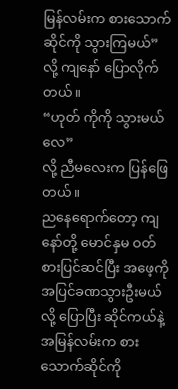မြန်လမ်းက စားသောက်ဆိုင်ကို သွားကြမယ်”
လို့ ကျနော် ပြောလိုက်တယ်။
“ဟုတ် ကိုကို သွားမယ်လေ”
လို့ ညီမလေးက ပြန်ဖြေတယ်။
ညနေရောက်တော့ ကျနော်တို့ မောင်နှမ ဝတ်စားပြင်ဆင်ပြီး အဖေ့ကို အပြင်ခဏသွားဦးမယ်လို့ ပြောပြီး ဆိုင်ကယ်နဲ့ အမြန်လမ်းက စားသောက်ဆိုင်ကို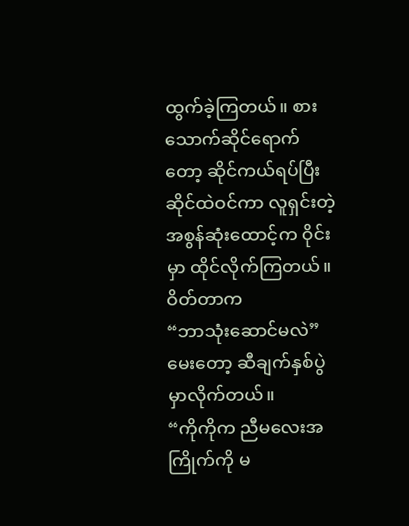ထွက်ခဲ့ကြတယ်။ စားသောက်ဆိုင်ရောက်တော့ ဆိုင်ကယ်ရပ်ပြီး ဆိုင်ထဲဝင်ကာ လူရှင်းတဲ့ အစွန်ဆုံးထောင့်က ဝိုင်းမှာ ထိုင်လိုက်ကြတယ်။ ဝိတ်တာက
“ဘာသုံးဆောင်မလဲ”
မေးတော့ ဆီချက်နှစ်ပွဲ မှာလိုက်တယ်။
“ကိုကိုက ညီမလေးအကြိုက်ကို မ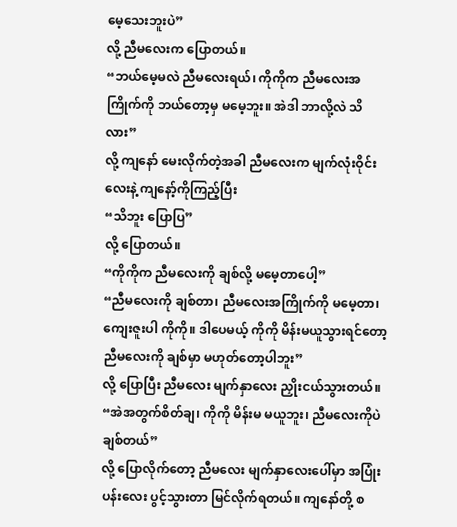မေ့သေးဘူးပဲ”
လို့ ညီမလေးက ပြောတယ်။
“ဘယ်မေ့မလဲ ညီမလေးရယ်၊ ကိုကိုက ညီမလေးအကြိုက်ကို ဘယ်တော့မှ မမေ့ဘူး။ အဲဒါ ဘာလို့လဲ သိလား”
လို့ ကျနော် မေးလိုက်တဲ့အခါ ညီမလေးက မျက်လုံးဝိုင်းလေးနဲ့ ကျနော့်ကိုကြည့်ပြီး
“သိဘူး ပြောပြ”
လို့ ပြောတယ်။
“ကိုကိုက ညီမလေးကို ချစ်လို့ မမေ့တာပေါ့”
“ညီမလေးကို ချစ်တာ၊ ညီမလေးအကြိုက်ကို မမေ့တာ၊ ကျေးဇူးပါ ကိုကို။ ဒါပေမယ့် ကိုကို မိန်းမယူသွားရင်တော့ ညီမလေးကို ချစ်မှာ မဟုတ်တော့ပါဘူး”
လို့ ပြောပြီး ညီမလေး မျက်နှာလေး ညှိုးငယ်သွားတယ်။
“အဲအတွက်စိတ်ချ၊ ကိုကို မိန်းမ မယူဘူး၊ ညီမလေးကိုပဲ ချစ်တယ်”
လို့ ပြောလိုက်တော့ ညီမလေး မျက်နှာလေးပေါ်မှာ အပြုံးပန်းလေး ပွင့်သွားတာ မြင်လိုက်ရတယ်။ ကျနော်တို့ စ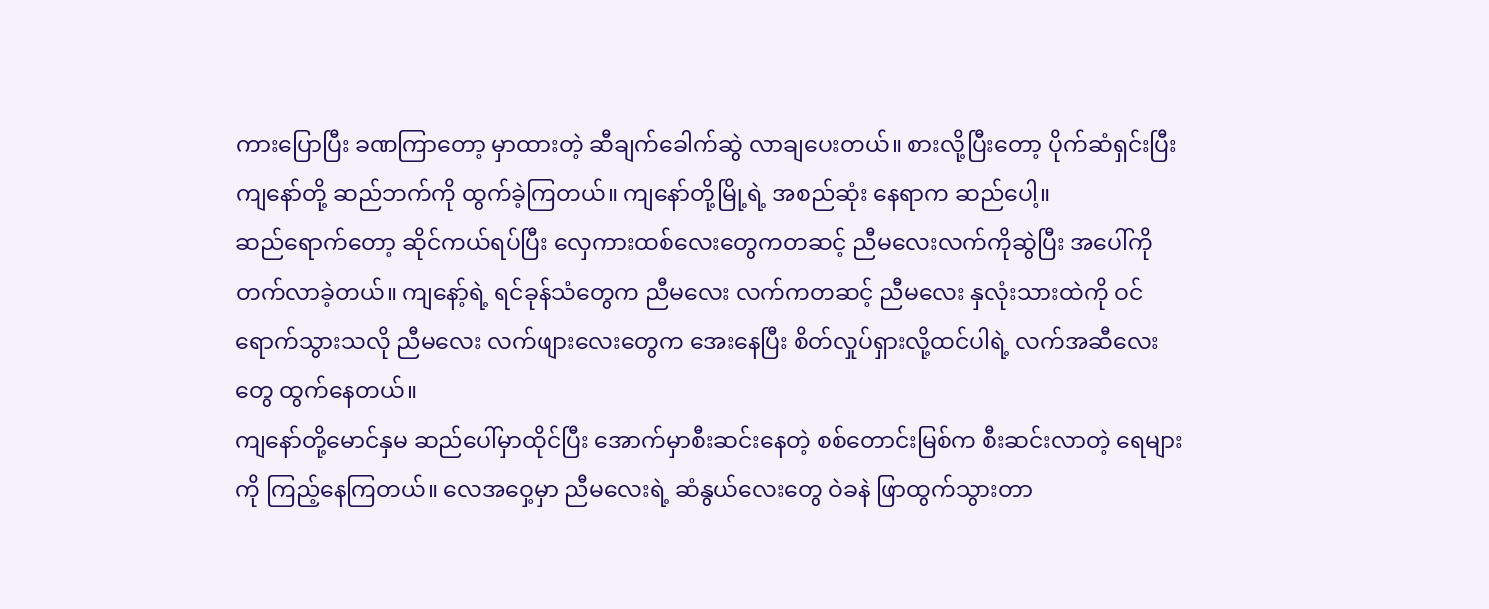ကားပြောပြီး ခဏကြာတော့ မှာထားတဲ့ ဆီချက်ခေါက်ဆွဲ လာချပေးတယ်။ စားလို့ပြီးတော့ ပိုက်ဆံရှင်းပြီး ကျနော်တို့ ဆည်ဘက်ကို ထွက်ခဲ့ကြတယ်။ ကျနော်တို့မြို့ရဲ့ အစည်ဆုံး နေရာက ဆည်ပေါ့။
ဆည်ရောက်တော့ ဆိုင်ကယ်ရပ်ပြီး လှေကားထစ်လေးတွေကတဆင့် ညီမလေးလက်ကိုဆွဲပြီး အပေါ်ကို တက်လာခဲ့တယ်။ ကျနော့်ရဲ့ ရင်ခုန်သံတွေက ညီမလေး လက်ကတဆင့် ညီမလေး နှလုံးသားထဲကို ဝင်ရောက်သွားသလို ညီမလေး လက်ဖျားလေးတွေက အေးနေပြီး စိတ်လှုပ်ရှားလို့ထင်ပါရဲ့ လက်အဆီလေးတွေ ထွက်နေတယ်။
ကျနော်တို့မောင်နှမ ဆည်ပေါ်မှာထိုင်ပြီး အောက်မှာစီးဆင်းနေတဲ့ စစ်တောင်းမြစ်က စီးဆင်းလာတဲ့ ရေများကို ကြည့်နေကြတယ်။ လေအဝှေ့မှာ ညီမလေးရဲ့ ဆံနွယ်လေးတွေ ဝဲခနဲ ဖြာထွက်သွားတာ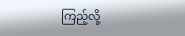ကြည့်လို့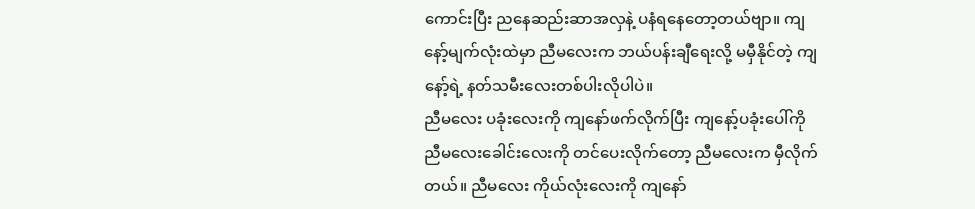ကောင်းပြီး ညနေဆည်းဆာအလှနဲ့ ပနံရနေတော့တယ်ဗျာ။ ကျနော့်မျက်လုံးထဲမှာ ညီမလေးက ဘယ်ပန်းချီရေးလို့ မမှီနိုင်တဲ့ ကျနော့်ရဲ့ နတ်သမီးလေးတစ်ပါးလိုပါပဲ။
ညီမလေး ပခုံးလေးကို ကျနော်ဖက်လိုက်ပြီး ကျနော့်ပခုံးပေါ်ကို ညီမလေးခေါင်းလေးကို တင်ပေးလိုက်တော့ ညီမလေးက မှီလိုက်တယ်။ ညီမလေး ကိုယ်လုံးလေးကို ကျနော်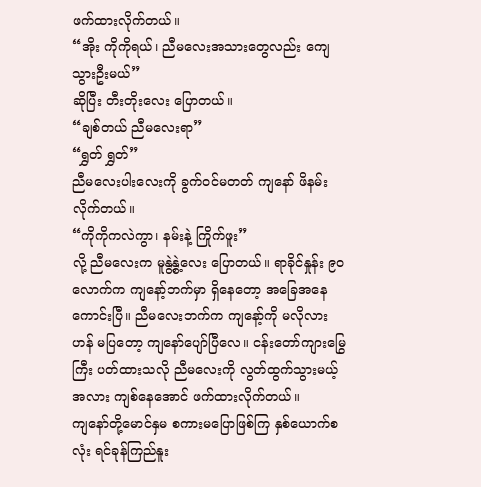ဖက်ထားလိုက်တယ်။
“အိုး ကိုကိုရယ်၊ ညီမလေးအသားတွေလည်း ကျေသွားဦးမယ်”
ဆိုပြီး တီးတိုးလေး ပြောတယ်။
“ချစ်တယ် ညီမလေးရာ”
“ရွှတ် ရွှတ်”
ညီမလေးပါးလေးကို ခွက်ဝင်မတတ် ကျနော် ဖိနမ်းလိုက်တယ်။
“ကိုကိုကလဲကွာ၊ နမ်းနဲ့ ကြိုက်ဖူး”
လို့ ညီမလေးက မူနွဲ့နွဲ့လေး ပြောတယ်။ ရာခိုင်နှုန်း ၉၀ လောက်က ကျနော့်ဘက်မှာ ရှိနေတော့ အခြေအနေကောင်းပြီ။ ညီမလေးဘက်က ကျနော့်ကို မလိုလားဟန် မပြတော့ ကျနော်ပျော်ပြီလေ။ ငန်းတော်ကျားမြွေကြီး ပတ်ထားသလို ညီမလေးကို လွတ်ထွက်သွားမယ့်အလား ကျစ်နေအောင် ဖက်ထားလိုက်တယ်။
ကျနော်တို့မောင်နှမ စကားမပြောဖြစ်ကြ နှစ်ယောက်စလုံး ရင်ခုန်ကြည်နူး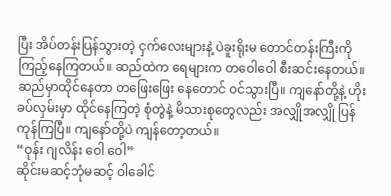ပြီး အိပ်တန်းပြန်သွားတဲ့ ငှက်လေးများနဲ့ ပဲခူးရိုးမ တောင်တန်းကြီးကို ကြည့်နေကြတယ်။ ဆည်ထဲက ရေများက တဝေါဝေါ စီးဆင်းနေတယ်။ ဆည်မှာထိုင်နေတာ တဖြေးဖြေး နေတောင် ဝင်သွားပြီ။ ကျနော်တို့နဲ့ ဟိုးခပ်လှမ်းမှာ ထိုင်နေကြတဲ့ စုံတွဲနဲ့ မိသားစုတွေလည်း အလျှိုအလျှို ပြန်ကုန်ကြပြီ။ ကျနော်တို့ပဲ ကျန်တော့တယ်။
“ဝုန်း ဂျလိန်း ဝေါ ဝေါ”
ဆိုင်းမဆင့်ဘုံမဆင့် ဝါခေါင်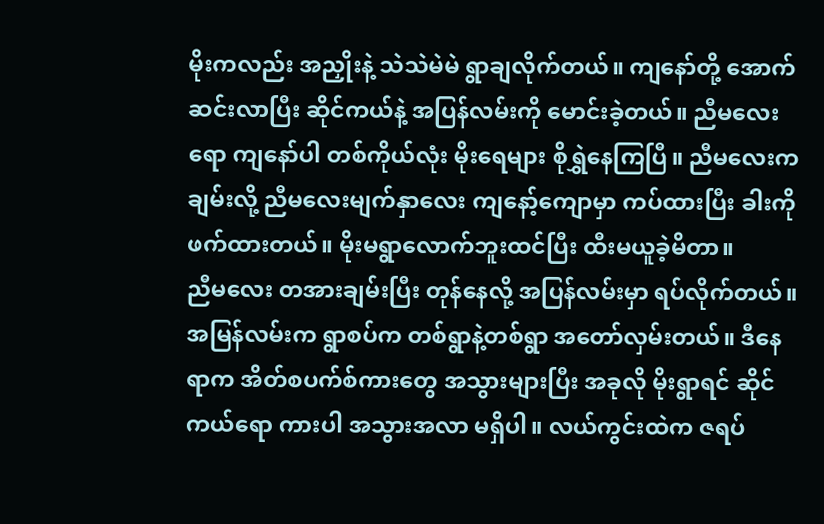မိုးကလည်း အညှိုးနဲ့ သဲသဲမဲမဲ ရွာချလိုက်တယ်။ ကျနော်တို့ အောက်ဆင်းလာပြီး ဆိုင်ကယ်နဲ့ အပြန်လမ်းကို မောင်းခဲ့တယ်။ ညီမလေးရော ကျနော်ပါ တစ်ကိုယ်လုံး မိုးရေများ စိုရွှဲနေကြပြီ။ ညီမလေးက ချမ်းလို့ ညီမလေးမျက်နှာလေး ကျနော့်ကျောမှာ ကပ်ထားပြီး ခါးကိုဖက်ထားတယ်။ မိုးမရွာလောက်ဘူးထင်ပြီး ထီးမယူခဲ့မိတာ။
ညီမလေး တအားချမ်းပြီး တုန်နေလို့ အပြန်လမ်းမှာ ရပ်လိုက်တယ်။ အမြန်လမ်းက ရွာစပ်က တစ်ရွာနဲ့တစ်ရွာ အတော်လှမ်းတယ်။ ဒီနေရာက အိတ်စပက်စ်ကားတွေ အသွားများပြီး အခုလို မိုးရွာရင် ဆိုင်ကယ်ရော ကားပါ အသွားအလာ မရှိပါ။ လယ်ကွင်းထဲက ဇရပ်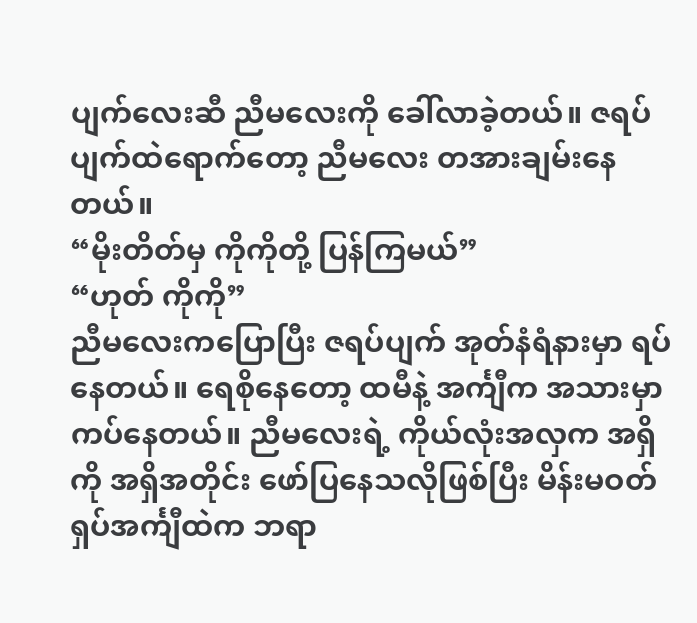ပျက်လေးဆီ ညီမလေးကို ခေါ်လာခဲ့တယ်။ ဇရပ်ပျက်ထဲရောက်တော့ ညီမလေး တအားချမ်းနေတယ်။
“မိုးတိတ်မှ ကိုကိုတို့ ပြန်ကြမယ်”
“ဟုတ် ကိုကို”
ညီမလေးကပြောပြီး ဇရပ်ပျက် အုတ်နံရံနားမှာ ရပ်နေတယ်။ ရေစိုနေတော့ ထမီနဲ့ အင်္ကျီက အသားမှာ ကပ်နေတယ်။ ညီမလေးရဲ့ ကိုယ်လုံးအလှက အရှိကို အရှိအတိုင်း ဖော်ပြနေသလိုဖြစ်ပြီး မိန်းမဝတ် ရှပ်အင်္ကျီထဲက ဘရာ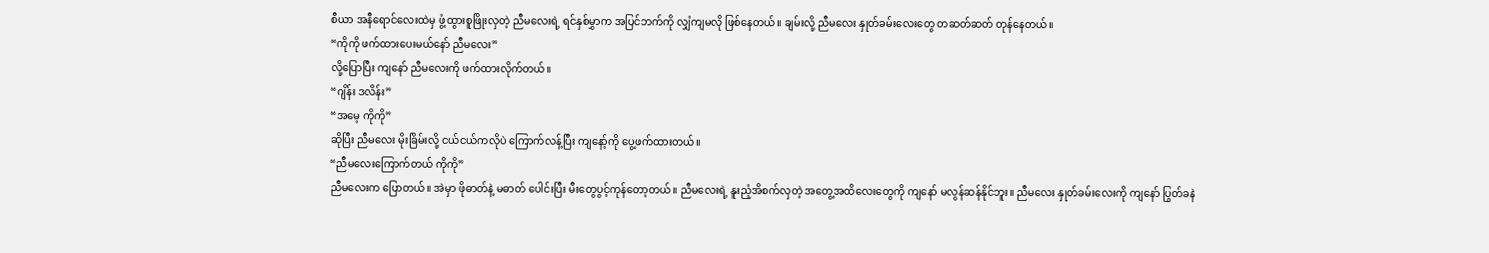စီယာ အနီရောင်လေးထဲမှ ဖွံ့ထွားစူဖြိုးလှတဲ့ ညီမလေးရဲ့ ရင်နှစ်မွှာက အပြင်ဘက်ကို လျှံကျမလို ဖြစ်နေတယ်။ ချမ်းလို့ ညီမလေး နှုတ်ခမ်းလေးတွေ တဆတ်ဆတ် တုန်နေတယ်။
“ကိုကို ဖက်ထားပေးမယ်နော် ညီမလေး”
လို့ပြောပြီး ကျနော် ညီမလေးကို ဖက်ထားလိုက်တယ်။
“ဂျိန်း ဒလိန်း”
“အမေ့ ကိုကို”
ဆိုပြီး ညီမလေး မိုးခြိမ်းလို့ ငယ်ငယ်ကလိုပဲ ကြောက်လန့်ပြီး ကျနော့်ကို ပွေ့ဖက်ထားတယ်။
“ညီမလေးကြောက်တယ် ကိုကို”
ညီမလေးက ပြောတယ်။ အဲမှာ ဖိုဓာတ်နဲ့ မဓာတ် ပေါင်းပြီး မီးတွေပွင့်ကုန်တော့တယ်။ ညီမလေးရဲ့ နူးညံ့အိစက်လှတဲ့ အတွေ့အထိလေးတွေကို ကျနော် မလွန်ဆန်နိုင်ဘူး။ ညီမလေး နှုတ်ခမ်းလေးကို ကျနော် ပြွတ်ခနဲ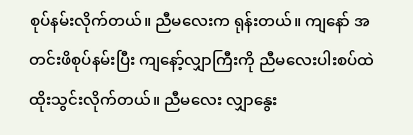စုပ်နမ်းလိုက်တယ်။ ညီမလေးက ရုန်းတယ်။ ကျနော် အတင်းဖိစုပ်နမ်းပြီး ကျနော့်လျှာကြီးကို ညီမလေးပါးစပ်ထဲ ထိုးသွင်းလိုက်တယ်။ ညီမလေး လျှာနွေး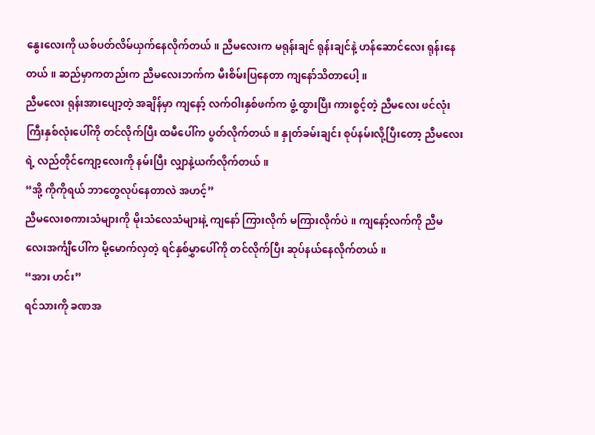နွေးလေးကို ယစ်ပတ်လိမ်ယှက်နေလိုက်တယ်။ ညီမလေးက မရုန်းချင် ရုန်းချင်နဲ့ ဟန်ဆောင်လေး ရုန်းနေတယ်။ ဆည်မှာကတည်းက ညီမလေးဘက်က မီးစိမ်းပြနေတာ ကျနော်သိတာပေါ့။
ညီမလေး ရုန်းအားပျော့တဲ့ အချိန်မှာ ကျနော့် လက်ဝါးနှစ်ဖက်က ဖွံ့ထွားပြီး ကားစွင့်တဲ့ ညီမလေး ဖင်လုံးကြီးနှစ်လုံးပေါ်ကို တင်လိုက်ပြီး ထမီပေါ်က ပွတ်လိုက်တယ်။ နှုတ်ခမ်းချင်း စုပ်နမ်းလို့ပြီးတော့ ညီမလေးရဲ့ လည်တိုင်ကျော့လေးကို နမ်းပြီး လျှာနဲ့ယက်လိုက်တယ်။
“အို့ ကိုကိုရယ် ဘာတွေလုပ်နေတာလဲ အဟင့်”
ညီမလေးစကားသံများကို မိုးသံလေသံများနဲ့ ကျနော် ကြားလိုက် မကြားလိုက်ပဲ။ ကျနော့်လက်ကို ညီမလေးအင်္ကျီပေါ်က မို့မောက်လှတဲ့ ရင်နှစ်မွှာပေါ်ကို တင်လိုက်ပြီး ဆုပ်နယ်နေလိုက်တယ်။
“အား ဟင်း”
ရင်သားကို ခဏအ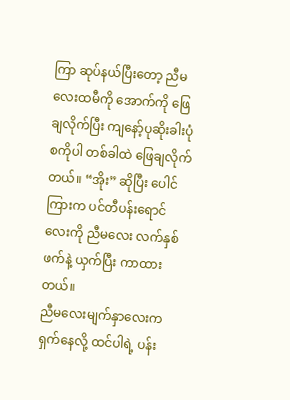ကြာ ဆုပ်နယ်ပြီးတော့ ညီမလေးထမီကို အောက်ကို ဖြေချလိုက်ပြီး ကျနော့်ပုဆိုးခါးပုံစကိုပါ တစ်ခါထဲ ဖြေချလိုက်တယ်။ “အိုး” ဆိုပြီး ပေါင်ကြားက ပင်တီပန်းရောင်လေးကို ညီမလေး လက်နှစ်ဖက်နဲ့ ယှက်ပြီး ကာထားတယ်။
ညီမလေးမျက်နှာလေးက ရှက်နေလို့ ထင်ပါရဲ့ ပန်း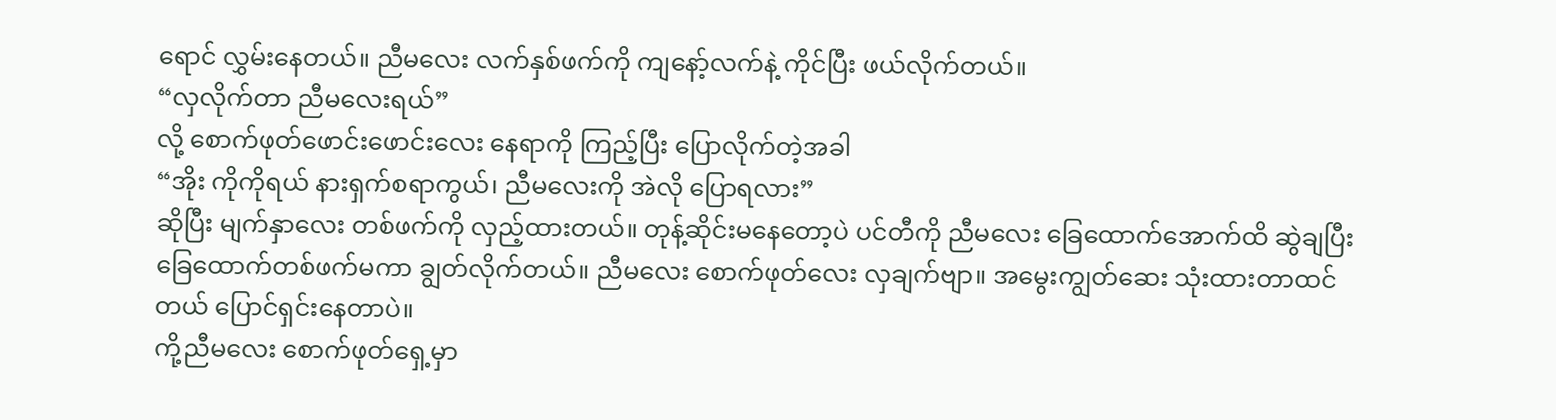ရောင် လွှမ်းနေတယ်။ ညီမလေး လက်နှစ်ဖက်ကို ကျနော့်လက်နဲ့ ကိုင်ပြီး ဖယ်လိုက်တယ်။
“လှလိုက်တာ ညီမလေးရယ်”
လို့ စောက်ဖုတ်ဖောင်းဖောင်းလေး နေရာကို ကြည့်ပြီး ပြောလိုက်တဲ့အခါ
“အိုး ကိုကိုရယ် နားရှက်စရာကွယ်၊ ညီမလေးကို အဲလို ပြောရလား”
ဆိုပြီး မျက်နှာလေး တစ်ဖက်ကို လှည့်ထားတယ်။ တုန့်ဆိုင်းမနေတော့ပဲ ပင်တီကို ညီမလေး ခြေထောက်အောက်ထိ ဆွဲချပြီး ခြေထောက်တစ်ဖက်မကာ ချွတ်လိုက်တယ်။ ညီမလေး စောက်ဖုတ်လေး လှချက်ဗျာ။ အမွေးကျွတ်ဆေး သုံးထားတာထင်တယ် ပြောင်ရှင်းနေတာပဲ။
ကို့ညီမလေး စောက်ဖုတ်ရှေ့မှာ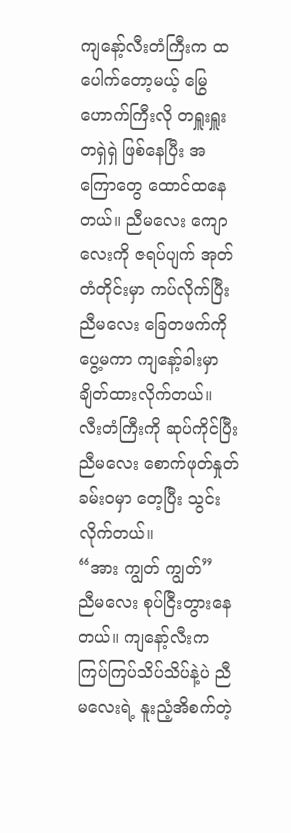ကျနော့်လီးတံကြီးက ထပေါက်တော့မယ့် မြွေဟောက်ကြီးလို တရှူးရှူး တရှဲရှဲ ဖြစ်နေပြီး အကြောတွေ ထောင်ထနေတယ်။ ညီမလေး ကျောလေးကို ဇရပ်ပျက် အုတ်တံတိုင်းမှာ ကပ်လိုက်ပြီး ညီမလေး ခြေတဖက်ကို ပွေ့မကာ ကျနော့်ခါးမှာ ချိတ်ထားလိုက်တယ်။ လီးတံကြီးကို ဆုပ်ကိုင်ပြီး ညီမလေး စောက်ဖုတ်နှုတ်ခမ်းဝမှာ တေ့ပြီး သွင်းလိုက်တယ်။
“အား ကျွတ် ကျွတ်”
ညီမလေး စုပ်ငြီးတွားနေတယ်။ ကျနော့်လီးက ကြပ်ကြပ်သိပ်သိပ်နဲ့ပဲ ညီမလေးရဲ့ နူးညံ့အိစက်တဲ့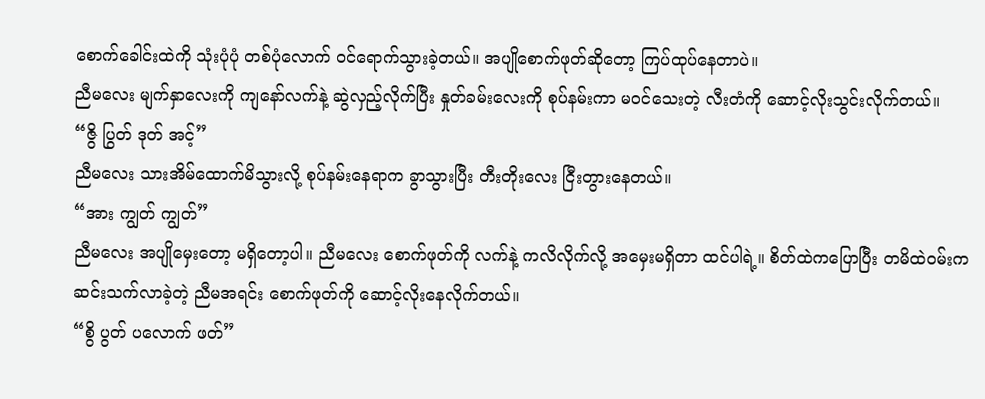စောက်ခေါင်းထဲကို သုံးပုံပုံ တစ်ပုံလောက် ဝင်ရောက်သွားခဲ့တယ်။ အပျိုစောက်ဖုတ်ဆိုတော့ ကြပ်ထုပ်နေတာပဲ။
ညီမလေး မျက်နှာလေးကို ကျနော်လက်နဲ့ ဆွဲလှည့်လိုက်ပြီး နှုတ်ခမ်းလေးကို စုပ်နမ်းကာ မဝင်သေးတဲ့ လီးတံကို ဆောင့်လိုးသွင်းလိုက်တယ်။
“ဇွိ ပြွတ် ဒုတ် အင့်”
ညီမလေး သားအိမ်ထောက်မိသွားလို့ စုပ်နမ်းနေရာက ခွာသွားပြီး တီးတိုးလေး ငြီးတွားနေတယ်။
“အား ကျွတ် ကျွတ်”
ညီမလေး အပျိုမှေးတော့ မရှိတော့ပါ။ ညီမလေး စောက်ဖုတ်ကို လက်နဲ့ ကလိလိုက်လို့ အမှေးမရှိတာ ထင်ပါရဲ့။ စိတ်ထဲကပြောပြီး တမိထဲဝမ်းက ဆင်းသက်လာခဲ့တဲ့ ညီမအရင်း စောက်ဖုတ်ကို ဆောင့်လိုးနေလိုက်တယ်။
“စွိ ပွတ် ပလောက် ဖတ်”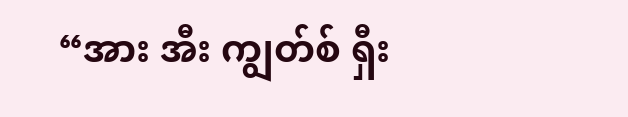“အား အီး ကျွတ်စ် ရှီး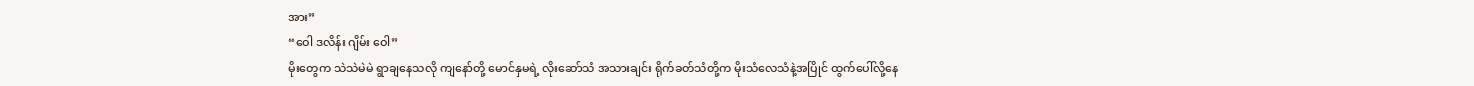အား”
“ဝေါ ဒလိန်း ဂျိမ်း ဝေါ”
မိုးတွေက သဲသဲမဲမဲ ရွာချနေသလို ကျနော်တို့ မောင်နှမရဲ့ လိုးဆော်သံ အသားချင်း ရိုက်ခတ်သံတို့က မိုးသံလေသံနဲ့အပြိုင် ထွက်ပေါ်လို့နေ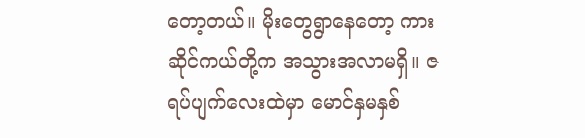တော့တယ်။ မိုးတွေရွာနေတော့ ကား ဆိုင်ကယ်တို့က အသွားအလာမရှိ။ ဇရပ်ပျက်လေးထဲမှာ မောင်နှမနှစ်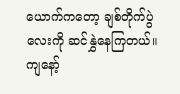ယောက်ကတော့ ချစ်တိုက်ပွဲလေးကို ဆင်နွှဲနေကြတယ်။
ကျနော့်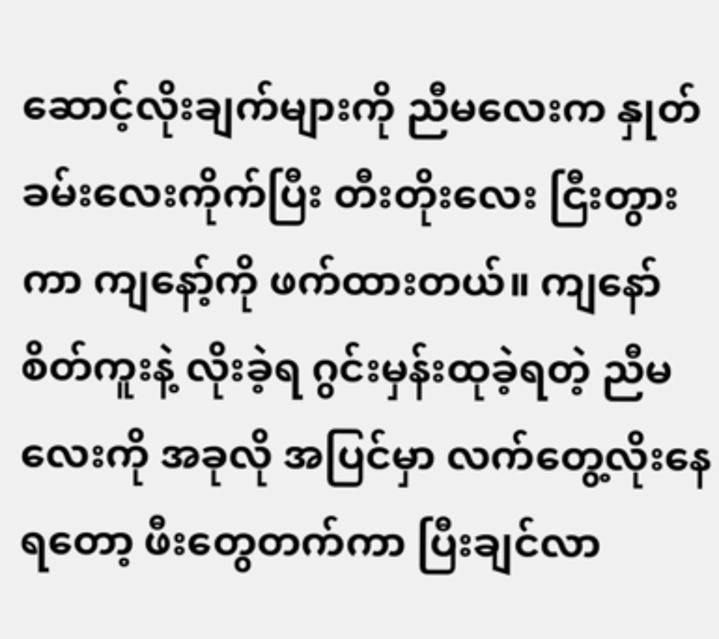ဆောင့်လိုးချက်များကို ညီမလေးက နှုတ်ခမ်းလေးကိုက်ပြီး တီးတိုးလေး ငြီးတွားကာ ကျနော့်ကို ဖက်ထားတယ်။ ကျနော်စိတ်ကူးနဲ့ လိုးခဲ့ရ ဂွင်းမှန်းထုခဲ့ရတဲ့ ညီမလေးကို အခုလို အပြင်မှာ လက်တွေ့လိုးနေရတော့ ဖီးတွေတက်ကာ ပြီးချင်လာ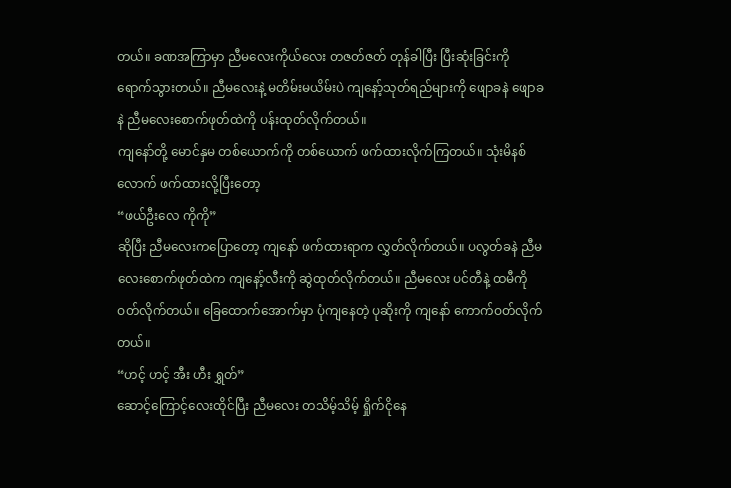တယ်။ ခဏအကြာမှာ ညီမလေးကိုယ်လေး တဇတ်ဇတ် တုန်ခါပြီး ပြီးဆုံးခြင်းကို ရောက်သွားတယ်။ ညီမလေးနဲ့ မတိမ်းမယိမ်းပဲ ကျနော့်သုတ်ရည်များကို ဖျောခနဲ ဖျောခနဲ ညီမလေးစောက်ဖုတ်ထဲကို ပန်းထုတ်လိုက်တယ်။
ကျနော်တို့ မောင်နှမ တစ်ယောက်ကို တစ်ယောက် ဖက်ထားလိုက်ကြတယ်။ သုံးမိနစ်လောက် ဖက်ထားလို့ပြီးတော့
“ဖယ်ဦးလေ ကိုကို”
ဆိုပြီး ညီမလေးကပြောတော့ ကျနော် ဖက်ထားရာက လွှတ်လိုက်တယ်။ ပလွတ်ခနဲ ညီမလေးစောက်ဖုတ်ထဲက ကျနော့်လီးကို ဆွဲထုတ်လိုက်တယ်။ ညီမလေး ပင်တီနဲ့ ထမီကို ဝတ်လိုက်တယ်။ ခြေထောက်အောက်မှာ ပုံကျနေတဲ့ ပုဆိုးကို ကျနော် ကောက်ဝတ်လိုက်တယ်။
“ဟင့် ဟင့် အီး ဟီး ရွှတ်”
ဆောင့်ကြောင့်လေးထိုင်ပြီး ညီမလေး တသိမ့်သိမ့် ရှိုက်ငိုနေ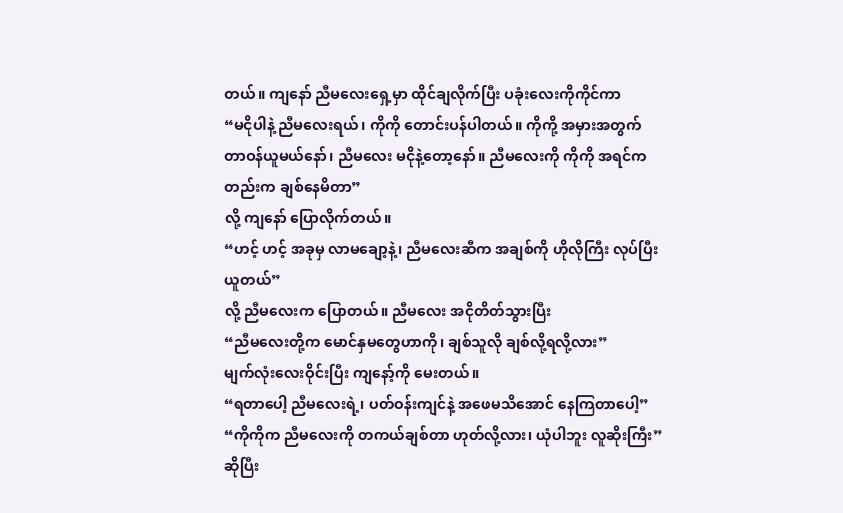တယ်။ ကျနော် ညီမလေးရှေ့မှာ ထိုင်ချလိုက်ပြီး ပခုံးလေးကိုကိုင်ကာ
“မငိုပါနဲ့ ညီမလေးရယ်၊ ကိုကို တောင်းပန်ပါတယ်။ ကိုကို့ အမှားအတွက် တာဝန်ယူမယ်နော်၊ ညီမလေး မငိုနဲ့တော့နော်။ ညီမလေးကို ကိုကို အရင်ကတည်းက ချစ်နေမိတာ”
လို့ ကျနော် ပြောလိုက်တယ်။
“ဟင့် ဟင့် အခုမှ လာမချော့နဲ့၊ ညီမလေးဆီက အချစ်ကို ဟိုလိုကြီး လုပ်ပြီး ယူတယ်”
လို့ ညီမလေးက ပြောတယ်။ ညီမလေး အငိုတိတ်သွားပြီး
“ညီမလေးတို့က မောင်နှမတွေဟာကို၊ ချစ်သူလို ချစ်လို့ရလို့လား”
မျက်လုံးလေးဝိုင်းပြီး ကျနော့်ကို မေးတယ်။
“ရတာပေါ့ ညီမလေးရဲ့၊ ပတ်ဝန်းကျင်နဲ့ အဖေမသိအောင် နေကြတာပေါ့”
“ကိုကိုက ညီမလေးကို တကယ်ချစ်တာ ဟုတ်လို့လား၊ ယုံပါဘူး လူဆိုးကြီး”
ဆိုပြီး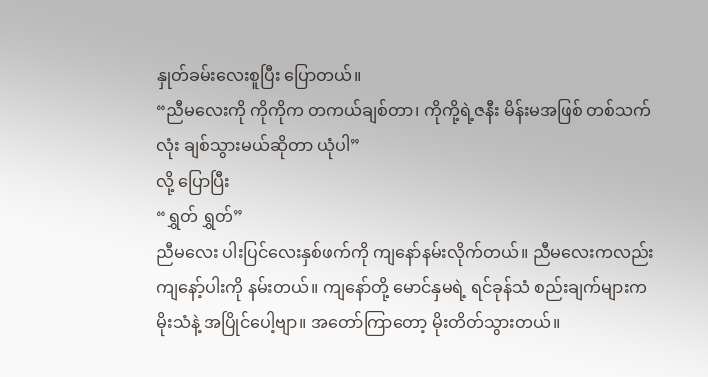နှုတ်ခမ်းလေးစူပြီး ပြောတယ်။
“ညီမလေးကို ကိုကိုက တကယ်ချစ်တာ၊ ကိုကို့ရဲ့ဇနီး မိန်းမအဖြစ် တစ်သက်လုံး ချစ်သွားမယ်ဆိုတာ ယုံပါ”
လို့ ပြောပြီး
“ရွှတ် ရွှတ်”
ညီမလေး ပါးပြင်လေးနှစ်ဖက်ကို ကျနော်နမ်းလိုက်တယ်။ ညီမလေးကလည်း ကျနော့်ပါးကို နမ်းတယ်။ ကျနော်တို့ မောင်နှမရဲ့ ရင်ခုန်သံ စည်းချက်များက မိုးသံနဲ့ အပြိုင်ပေါ့ဗျာ။ အတော်ကြာတော့ မိုးတိတ်သွားတယ်။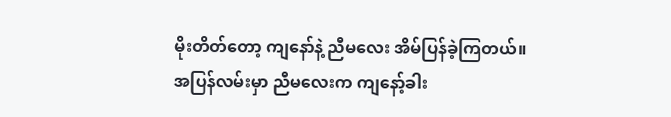မိုးတိတ်တော့ ကျနော်နဲ့ ညီမလေး အိမ်ပြန်ခဲ့ကြတယ်။
အပြန်လမ်းမှာ ညီမလေးက ကျနော့်ခါး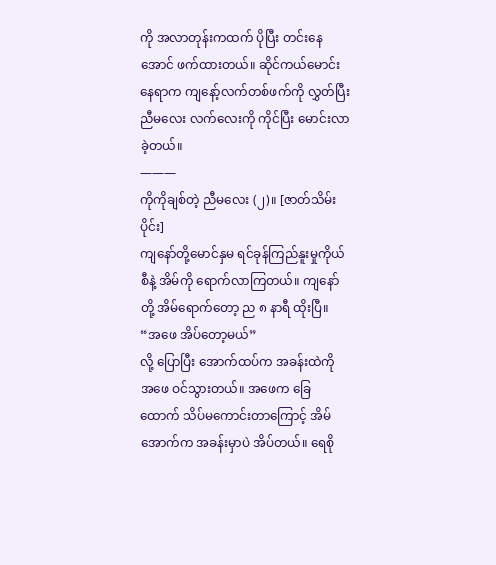ကို အလာတုန်းကထက် ပိုပြီး တင်းနေအောင် ဖက်ထားတယ်။ ဆိုင်ကယ်မောင်းနေရာက ကျနော့်လက်တစ်ဖက်ကို လွှတ်ပြီး ညီမလေး လက်လေးကို ကိုင်ပြီး မောင်းလာခဲ့တယ်။
———
ကိုကိုချစ်တဲ့ ညီမလေး (၂)။ [ဇာတ်သိမ်းပိုင်း]
ကျနော်တို့မောင်နှမ ရင်ခုန်ကြည်နူးမှုကိုယ်စီနဲ့ အိမ်ကို ရောက်လာကြတယ်။ ကျနော်တို့ အိမ်ရောက်တော့ ည ၈ နာရီ ထိုးပြီ။
“အဖေ အိပ်တော့မယ်”
လို့ ပြောပြီး အောက်ထပ်က အခန်းထဲကို အဖေ ဝင်သွားတယ်။ အဖေက ခြေထောက် သိပ်မကောင်းတာကြောင့် အိမ်အောက်က အခန်းမှာပဲ အိပ်တယ်။ ရေစို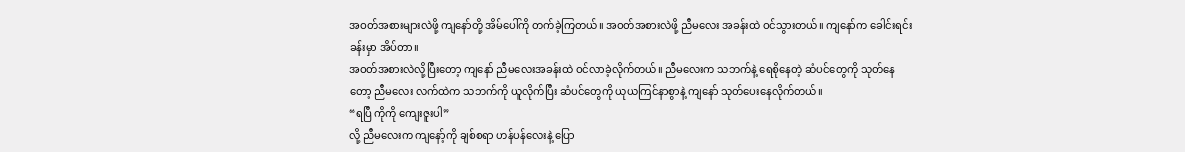အဝတ်အစားများလဲဖို့ ကျနော်တို့ အိမ်ပေါ်ကို တက်ခဲ့ကြတယ်။ အဝတ်အစားလဲဖို့ ညီမလေး အခန်းထဲ ဝင်သွားတယ်။ ကျနော်က ခေါင်းရင်းခန်းမှာ အိပ်တာ။
အဝတ်အစားလဲလို့ပြီးတော့ ကျနော် ညီမလေးအခန်းထဲ ဝင်လာခဲ့လိုက်တယ်။ ညီမလေးက သဘက်နဲ့ ရေစိုနေတဲ့ ဆံပင်တွေကို သုတ်နေတော့ ညီမလေး လက်ထဲက သဘက်ကို ယူလိုက်ပြီး ဆံပင်တွေကို ယုယကြင်နာစွာနဲ့ ကျနော် သုတ်ပေးနေလိုက်တယ်။
“ရပြီ ကိုကို ကျေးဇူးပါ”
လို့ ညီမလေးက ကျနော့်ကို ချစ်စရာ ဟန်ပန်လေးနဲ့ ပြော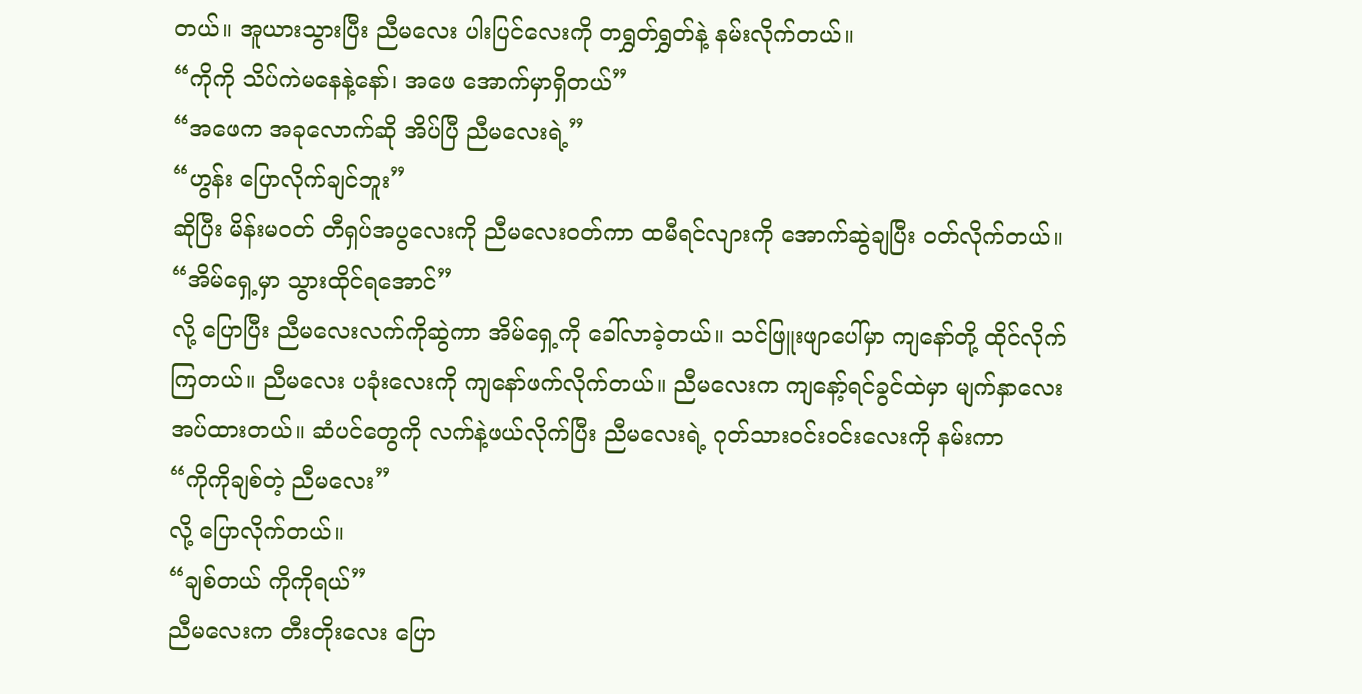တယ်။ အူယားသွားပြီး ညီမလေး ပါးပြင်လေးကို တရွှတ်ရွှတ်နဲ့ နမ်းလိုက်တယ်။
“ကိုကို သိပ်ကဲမနေနဲ့နော်၊ အဖေ အောက်မှာရှိတယ်”
“အဖေက အခုလောက်ဆို အိပ်ပြီ ညီမလေးရဲ့”
“ဟွန်း ပြောလိုက်ချင်ဘူး”
ဆိုပြီး မိန်းမဝတ် တီရှပ်အပွလေးကို ညီမလေးဝတ်ကာ ထမီရင်လျားကို အောက်ဆွဲချပြီး ဝတ်လိုက်တယ်။
“အိမ်ရှေ့မှာ သွားထိုင်ရအောင်”
လို့ ပြောပြီး ညီမလေးလက်ကိုဆွဲကာ အိမ်ရှေ့ကို ခေါ်လာခဲ့တယ်။ သင်ဖြူးဖျာပေါ်မှာ ကျနော်တို့ ထိုင်လိုက်ကြတယ်။ ညီမလေး ပခုံးလေးကို ကျနော်ဖက်လိုက်တယ်။ ညီမလေးက ကျနော့်ရင်ခွင်ထဲမှာ မျက်နှာလေး အပ်ထားတယ်။ ဆံပင်တွေကို လက်နဲ့ဖယ်လိုက်ပြီး ညီမလေးရဲ့ ဂုတ်သားဝင်းဝင်းလေးကို နမ်းကာ
“ကိုကိုချစ်တဲ့ ညီမလေး”
လို့ ပြောလိုက်တယ်။
“ချစ်တယ် ကိုကိုရယ်”
ညီမလေးက တီးတိုးလေး ပြော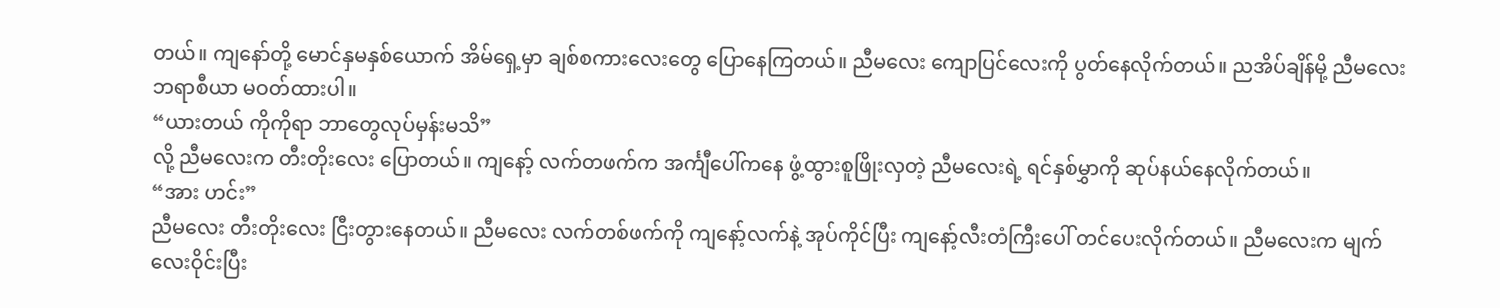တယ်။ ကျနော်တို့ မောင်နှမနှစ်ယောက် အိမ်ရှေ့မှာ ချစ်စကားလေးတွေ ပြောနေကြတယ်။ ညီမလေး ကျောပြင်လေးကို ပွတ်နေလိုက်တယ်။ ညအိပ်ချိန်မို့ ညီမလေး ဘရာစီယာ မဝတ်ထားပါ။
“ယားတယ် ကိုကိုရာ ဘာတွေလုပ်မှန်းမသိ”
လို့ ညီမလေးက တီးတိုးလေး ပြောတယ်။ ကျနော့် လက်တဖက်က အင်္ကျီပေါ်ကနေ ဖွံ့ထွားစူဖြိုးလှတဲ့ ညီမလေးရဲ့ ရင်နှစ်မွှာကို ဆုပ်နယ်နေလိုက်တယ်။
“အား ဟင်း”
ညီမလေး တီးတိုးလေး ငြီးတွားနေတယ်။ ညီမလေး လက်တစ်ဖက်ကို ကျနော့်လက်နဲ့ အုပ်ကိုင်ပြီး ကျနော့်လီးတံကြီးပေါ် တင်ပေးလိုက်တယ်။ ညီမလေးက မျက်လေးဝိုင်းပြီး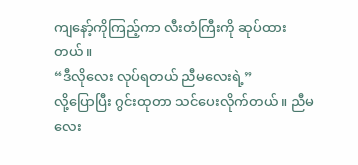ကျနော့်ကိုကြည့်ကာ လီးတံကြီးကို ဆုပ်ထားတယ်။
“ဒီလိုလေး လုပ်ရတယ် ညီမလေးရဲ့”
လို့ပြောပြီး ဂွင်းထုတာ သင်ပေးလိုက်တယ်။ ညီမလေး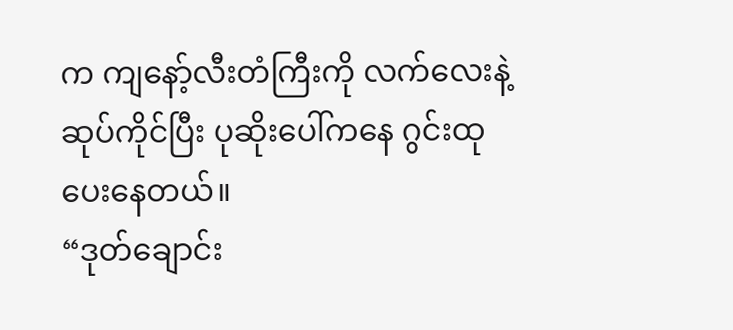က ကျနော့်လီးတံကြီးကို လက်လေးနဲ့ ဆုပ်ကိုင်ပြီး ပုဆိုးပေါ်ကနေ ဂွင်းထုပေးနေတယ်။
“ဒုတ်ချောင်း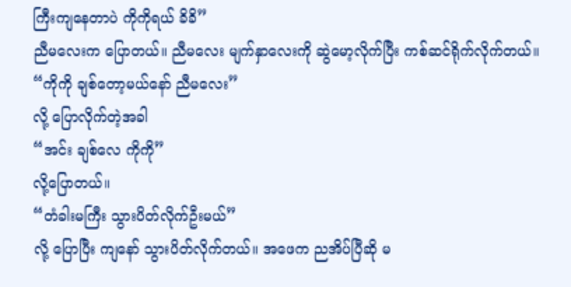ကြီးကျနေတာပဲ ကိုကိုရယ် ခိခိ”
ညီမလေးက ပြောတယ်။ ညီမလေး မျက်နှာလေးကို ဆွဲမော့လိုက်ပြီး ကစ်ဆင်ရိုက်လိုက်တယ်။
“ကိုကို ချစ်တော့မယ်နော် ညီမလေး”
လို့ ပြောလိုက်တဲ့အခါ
“အင်း ချစ်လေ ကိုကို”
လို့ပြောတယ်။
“တံခါးမကြီး သွားပိတ်လိုက်ဦးမယ်”
လို့ ပြောပြီး ကျနော် သွားပိတ်လိုက်တယ်။ အဖေက ညအိပ်ပြီဆို မ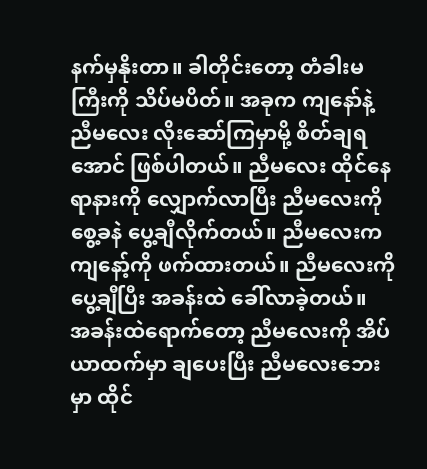နက်မှနိုးတာ။ ခါတိုင်းတော့ တံခါးမကြီးကို သိပ်မပိတ်။ အခုက ကျနော်နဲ့ ညီမလေး လိုးဆော်ကြမှာမို့ စိတ်ချရအောင် ဖြစ်ပါတယ်။ ညီမလေး ထိုင်နေရာနားကို လျှောက်လာပြီး ညီမလေးကို စွေ့ခနဲ ပွေ့ချီလိုက်တယ်။ ညီမလေးက ကျနော့်ကို ဖက်ထားတယ်။ ညီမလေးကို ပွေ့ချီပြီး အခန်းထဲ ခေါ်လာခဲ့တယ်။
အခန်းထဲရောက်တော့ ညီမလေးကို အိပ်ယာထက်မှာ ချပေးပြီး ညီမလေးဘေးမှာ ထိုင်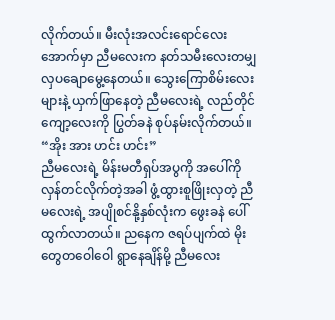လိုက်တယ်။ မီးလုံးအလင်းရောင်လေးအောက်မှာ ညီမလေးက နတ်သမီးလေးတမျှ လှပချောမွေ့နေတယ်။ သွေးကြောစိမ်းလေးများနဲ့ ယှက်ဖြာနေတဲ့ ညီမလေးရဲ့ လည်တိုင်ကျော့လေးကို ပြွတ်ခနဲ စုပ်နမ်းလိုက်တယ်။
“အိုး အား ဟင်း ဟင်း”
ညီမလေးရဲ့ မိန်းမတီရှပ်အပွကို အပေါ်ကို လှန်တင်လိုက်တဲ့အခါ ဖွံ့ထွားစူဖြိုးလှတဲ့ ညီမလေးရဲ့ အပျိုစင်နို့နှစ်လုံးက ဖွေးခနဲ ပေါ်ထွက်လာတယ်။ ညနေက ဇရပ်ပျက်ထဲ မိုးတွေတဝေါဝေါ ရွာနေချိန်မို့ ညီမလေး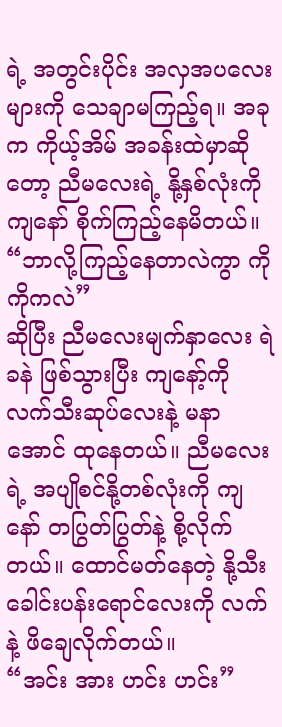ရဲ့ အတွင်းပိုင်း အလှအပလေးများကို သေချာမကြည့်ရ။ အခုက ကိုယ့်အိမ် အခန်းထဲမှာဆိုတော့ ညီမလေးရဲ့ နို့နှစ်လုံးကို ကျနော် စိုက်ကြည့်နေမိတယ်။
“ဘာလို့ကြည့်နေတာလဲကွာ ကိုကိုကလဲ”
ဆိုပြီး ညီမလေးမျက်နှာလေး ရဲခနဲ ဖြစ်သွားပြီး ကျနော့်ကို လက်သီးဆုပ်လေးနဲ့ မနာအောင် ထုနေတယ်။ ညီမလေးရဲ့ အပျိုစင်နို့တစ်လုံးကို ကျနော် တပြွတ်ပြွတ်နဲ့ စို့လိုက်တယ်။ ထောင်မတ်နေတဲ့ နို့သီးခေါင်းပန်းရောင်လေးကို လက်နဲ့ ဖိချေလိုက်တယ်။
“အင်း အား ဟင်း ဟင်း”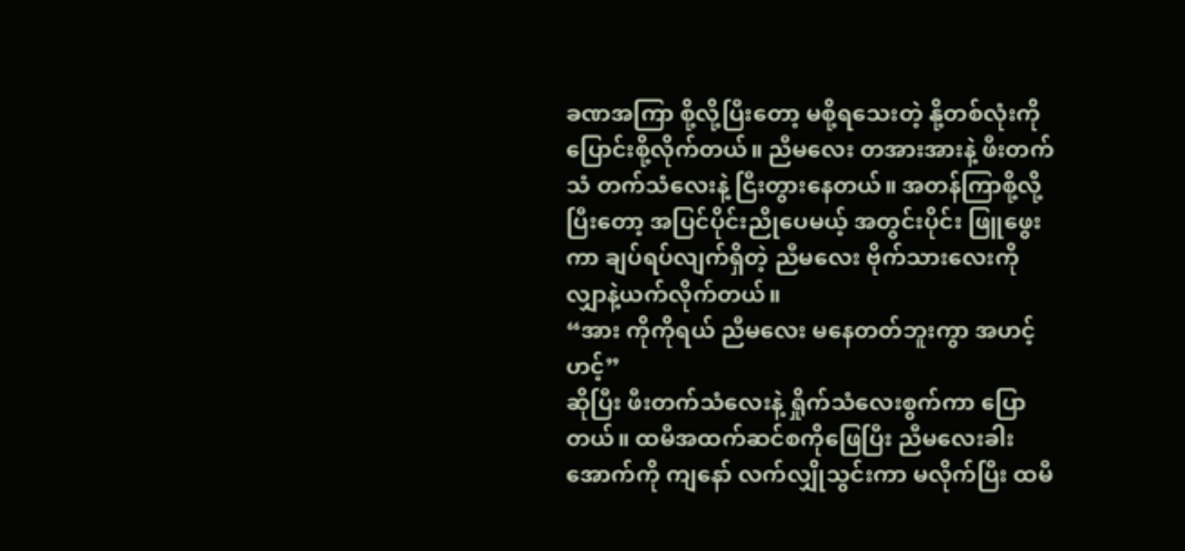ခဏအကြာ စို့လို့ပြီးတော့ မစို့ရသေးတဲ့ နို့တစ်လုံးကို ပြောင်းစို့လိုက်တယ်။ ညီမလေး တအားအားနဲ့ ဖီးတက်သံ တက်သံလေးနဲ့ ငြီးတွားနေတယ်။ အတန်ကြာစို့လို့ ပြီးတော့ အပြင်ပိုင်းညိုပေမယ့် အတွင်းပိုင်း ဖြူဖွေးကာ ချပ်ရပ်လျက်ရှိတဲ့ ညီမလေး ဗိုက်သားလေးကို လျှာနဲ့ယက်လိုက်တယ်။
“အား ကိုကိုရယ် ညီမလေး မနေတတ်ဘူးကွာ အဟင့် ဟင့်”
ဆိုပြီး ဖီးတက်သံလေးနဲ့ ရှိုက်သံလေးစွက်ကာ ပြောတယ်။ ထမီအထက်ဆင်စကိုဖြေပြီး ညီမလေးခါးအောက်ကို ကျနော် လက်လျှိုသွင်းကာ မလိုက်ပြီး ထမီ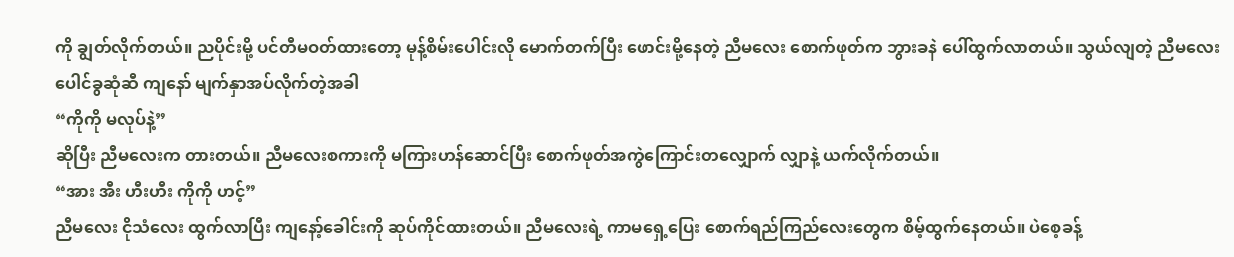ကို ချွတ်လိုက်တယ်။ ညပိုင်းမို့ ပင်တီမဝတ်ထားတော့ မုန့်စိမ်းပေါင်းလို မောက်တက်ပြီး ဖောင်းမို့နေတဲ့ ညီမလေး စောက်ဖုတ်က ဘွားခနဲ ပေါ်ထွက်လာတယ်။ သွယ်လျတဲ့ ညီမလေးပေါင်ခွဆုံဆီ ကျနော် မျက်နှာအပ်လိုက်တဲ့အခါ
“ကိုကို မလုပ်နဲ့”
ဆိုပြီး ညီမလေးက တားတယ်။ ညီမလေးစကားကို မကြားဟန်ဆောင်ပြီး စောက်ဖုတ်အကွဲကြောင်းတလျှောက် လျှာနဲ့ ယက်လိုက်တယ်။
“အား အီး ဟီးဟီး ကိုကို ဟင့်”
ညီမလေး ငိုသံလေး ထွက်လာပြီး ကျနော့်ခေါင်းကို ဆုပ်ကိုင်ထားတယ်။ ညီမလေးရဲ့ ကာမရှေ့ပြေး စောက်ရည်ကြည်လေးတွေက စိမ့်ထွက်နေတယ်။ ပဲစေ့ခန့်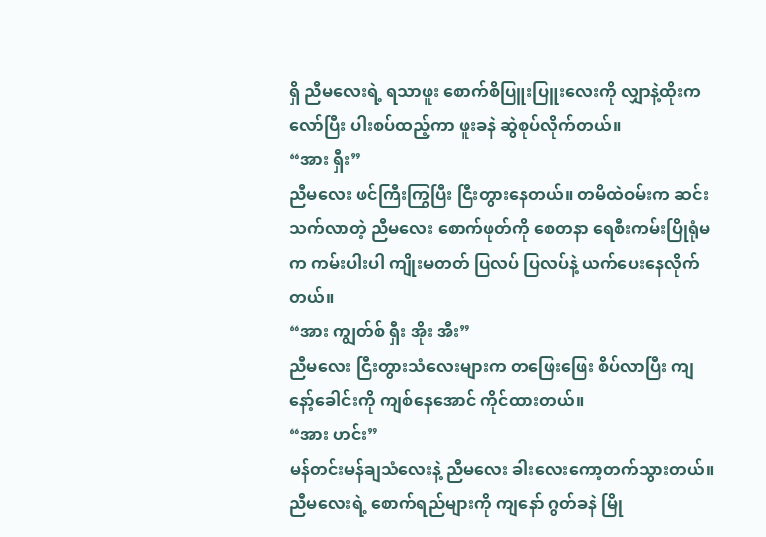ရှိ ညီမလေးရဲ့ ရသာဖူး စောက်စိပြူးပြူးလေးကို လျှာနဲ့ထိုးကလော်ပြီး ပါးစပ်ထည့်ကာ ဖူးခနဲ ဆွဲစုပ်လိုက်တယ်။
“အား ရှီး”
ညီမလေး ဖင်ကြီးကြွပြီး ငြီးတွားနေတယ်။ တမိထဲဝမ်းက ဆင်းသက်လာတဲ့ ညီမလေး စောက်ဖုတ်ကို စေတနာ ရေစီးကမ်းပြိုရုံမက ကမ်းပါးပါ ကျိုးမတတ် ပြလပ် ပြလပ်နဲ့ ယက်ပေးနေလိုက်တယ်။
“အား ကျွတ်စ် ရှီး အိုး အီး”
ညီမလေး ငြီးတွားသံလေးများက တဖြေးဖြေး စိပ်လာပြီး ကျနော့်ခေါင်းကို ကျစ်နေအောင် ကိုင်ထားတယ်။
“အား ဟင်း”
မန်တင်းမန်ချသံလေးနဲ့ ညီမလေး ခါးလေးကော့တက်သွားတယ်။ ညီမလေးရဲ့ စောက်ရည်များကို ကျနော် ဂွတ်ခနဲ မြို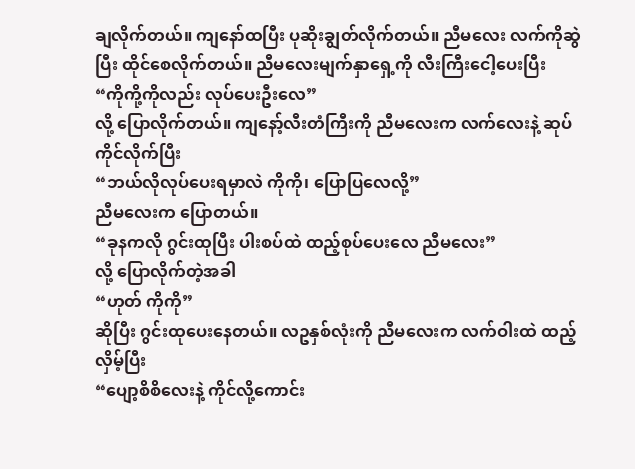ချလိုက်တယ်။ ကျနော်ထပြီး ပုဆိုးချွတ်လိုက်တယ်။ ညီမလေး လက်ကိုဆွဲပြီး ထိုင်စေလိုက်တယ်။ ညီမလေးမျက်နှာရှေ့ကို လီးကြီးငေါ့ပေးပြီး
“ကိုကို့ကိုလည်း လုပ်ပေးဦးလေ”
လို့ ပြောလိုက်တယ်။ ကျနော့်လီးတံကြီးကို ညီမလေးက လက်လေးနဲ့ ဆုပ်ကိုင်လိုက်ပြီး
“ဘယ်လိုလုပ်ပေးရမှာလဲ ကိုကို၊ ပြောပြလေလို့”
ညီမလေးက ပြောတယ်။
“ခုနကလို ဂွင်းထုပြီး ပါးစပ်ထဲ ထည့်စုပ်ပေးလေ ညီမလေး”
လို့ ပြောလိုက်တဲ့အခါ
“ဟုတ် ကိုကို”
ဆိုပြီး ဂွင်းထုပေးနေတယ်။ လဥနှစ်လုံးကို ညီမလေးက လက်ဝါးထဲ ထည့်လှိမ့်ပြီး
“ပျော့စိစိလေးနဲ့ ကိုင်လို့ကောင်း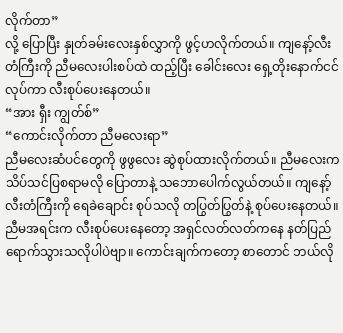လိုက်တာ”
လို့ ပြောပြီး နှုတ်ခမ်းလေးနှစ်လွှာကို ဖွင့်ဟလိုက်တယ်။ ကျနော့်လီးတံကြီးကို ညီမလေးပါးစပ်ထဲ ထည့်ပြီး ခေါင်းလေး ရှေ့တိုးနောက်ငင်လုပ်ကာ လီးစုပ်ပေးနေတယ်။
“အား ရှီး ကျွတ်စ်”
“ကောင်းလိုက်တာ ညီမလေးရာ”
ညီမလေးဆံပင်တွေကို ဖွဖွလေး ဆွဲစုပ်ထားလိုက်တယ်။ ညီမလေးက သိပ်သင်ပြစရာမလို ပြောတာနဲ့ သဘောပေါက်လွယ်တယ်။ ကျနော့်လီးတံကြီးကို ရေခဲချောင်း စုပ်သလို တပြွတ်ပြွတ်နဲ့ စုပ်ပေးနေတယ်။ ညီမအရင်းက လီးစုပ်ပေးနေတော့ အရှင်လတ်လတ်ကနေ နတ်ပြည်ရောက်သွားသလိုပါပဲဗျာ။ ကောင်းချက်ကတော့ စာတောင် ဘယ်လို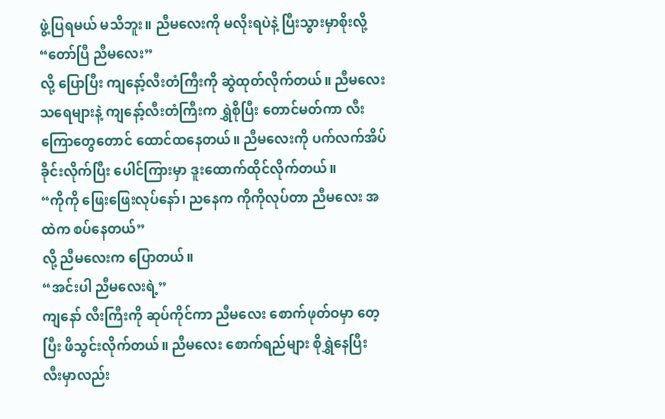ဖွဲ့ပြရမယ် မသိဘူး။ ညီမလေးကို မလိုးရပဲနဲ့ ပြီးသွားမှာစိုးလို့
“တော်ပြီ ညီမလေး”
လို့ ပြောပြီး ကျနော့်လီးတံကြီးကို ဆွဲထုတ်လိုက်တယ်။ ညီမလေး သရေများနဲ့ ကျနော့်လီးတံကြီးက ရွှဲစိုပြီး တောင်မတ်ကာ လီးကြောတွေတောင် ထောင်ထနေတယ်။ ညီမလေးကို ပက်လက်အိပ်ခိုင်းလိုက်ပြီး ပေါင်ကြားမှာ ဒူးထောက်ထိုင်လိုက်တယ်။
“ကိုကို ဖြေးဖြေးလုပ်နော်၊ ညနေက ကိုကိုလုပ်တာ ညီမလေး အထဲက စပ်နေတယ်”
လို့ ညီမလေးက ပြောတယ်။
“အင်းပါ ညီမလေးရဲ့”
ကျနော် လီးကြီးကို ဆုပ်ကိုင်ကာ ညီမလေး စောက်ဖုတ်ဝမှာ တေ့ပြီး ဖိသွင်းလိုက်တယ်။ ညီမလေး စောက်ရည်များ စိုရွှဲနေပြီး လီးမှာလည်း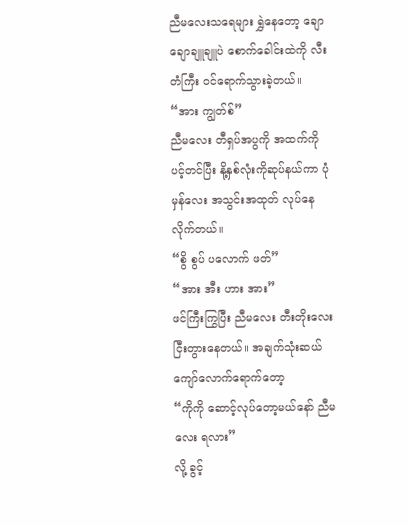ညီမလေးသရေများ ရွှဲနေတော့ ချောချောချူချူပဲ စောက်ခေါင်းထဲကို လီးတံကြီး ဝင်ရောက်သွားခဲ့တယ်။
“အား ကျွတ်စ်”
ညီမလေး တီရှပ်အပွကို အထက်ကို ပင့်တင်ပြီး နို့နှစ်လုံးကိုဆုပ်နယ်ကာ ပုံမှန်လေး အသွင်းအထုတ် လုပ်နေလိုက်တယ်။
“စွိ စွပ် ပလောက် ဖတ်”
“အား အီး ဟား အား”
ဖင်ကြီးကြွပြီး ညီမလေး တီးတိုးလေး ငြီးတွားနေတယ်။ အချက်သုံးဆယ်ကျော်လောက်ရောက်တော့
“ကိုကို ဆောင့်လုပ်တော့မယ်နော် ညီမလေး ရလား”
လို့ ခွင့်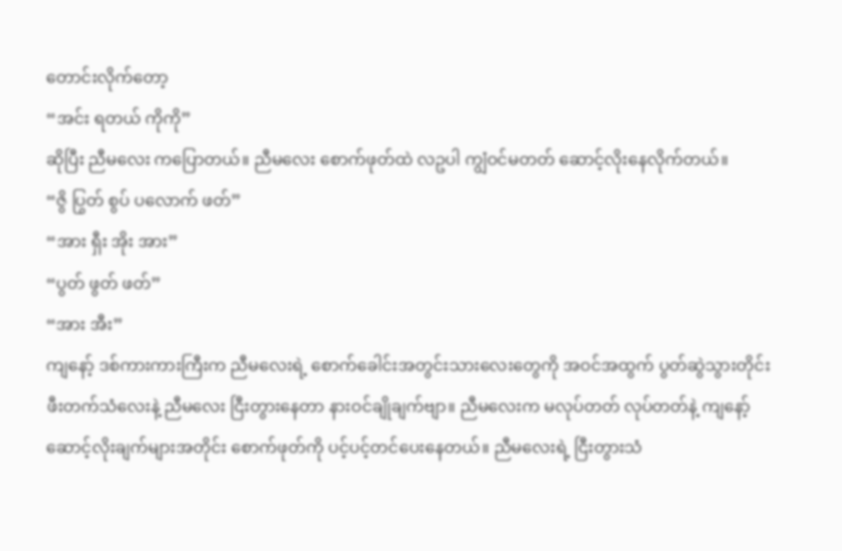တောင်းလိုက်တော့
“အင်း ရတယ် ကိုကို”
ဆိုပြီး ညီမလေး ကပြောတယ်။ ညီမလေး စောက်ဖုတ်ထဲ လဥပါ ကျွံဝင်မတတ် ဆောင့်လိုးနေလိုက်တယ်။
“ဇွိ ပြွတ် စွပ် ပလောက် ဖတ်”
“အား ရှီး အိုး အား”
“ပွတ် ဖွတ် ဖတ်”
“အား အီး”
ကျနော့် ဒစ်ကားကားကြီးက ညီမလေးရဲ့ စောက်ခေါင်းအတွင်းသားလေးတွေကို အဝင်အထွက် ပွတ်ဆွဲသွားတိုင်း ဖီးတက်သံလေးနဲ့ ညီမလေး ငြီးတွားနေတာ နားဝင်ချိုချက်ဗျာ။ ညီမလေးက မလုပ်တတ် လုပ်တတ်နဲ့ ကျနော့် ဆောင့်လိုးချက်များအတိုင်း စောက်ဖုတ်ကို ပင့်ပင့်တင်ပေးနေတယ်။ ညီမလေးရဲ့ ငြီးတွားသံ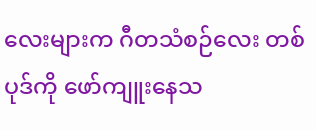လေးများက ဂီတသံစဉ်လေး တစ်ပုဒ်ကို ဖော်ကျူးနေသ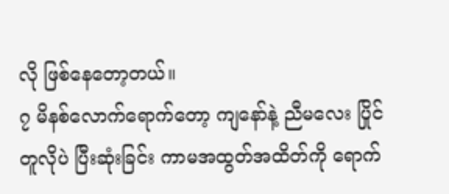လို ဖြစ်နေတော့တယ်။
၇ မိနစ်လောက်ရောက်တော့ ကျနော်နဲ့ ညီမလေး ပြိုင်တူလိုပဲ ပြီးဆုံးခြင်း ကာမအထွတ်အထိတ်ကို ရောက်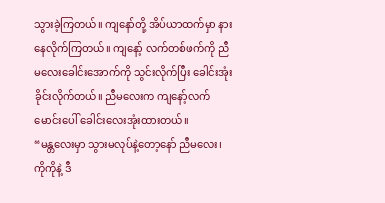သွားခဲ့ကြတယ်။ ကျနော်တို့ အိပ်ယာထက်မှာ နားနေလိုက်ကြတယ်။ ကျနော့် လက်တစ်ဖက်ကို ညီမလေးခေါင်းအောက်ကို သွင်းလိုက်ပြီး ခေါင်းအုံးခိုင်းလိုက်တယ်။ ညီမလေးက ကျနော့်လက်မောင်းပေါ် ခေါင်းလေးအုံးထားတယ်။
“မန္တလေးမှာ သွားမလုပ်နဲ့တော့နော် ညီမလေး၊ ကိုကိုနဲ့ ဒီ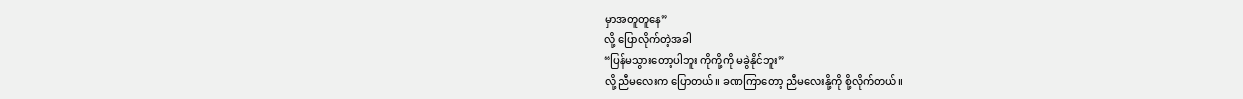မှာအတူတူနေ”
လို့ ပြောလိုက်တဲ့အခါ
“ပြန်မသွားတော့ပါဘူး ကိုကို့ကို မခွဲနိုင်ဘူး”
လို့ ညီမလေးက ပြောတယ်။ ခဏကြာတော့ ညီမလေးနို့ကို စို့လိုက်တယ်။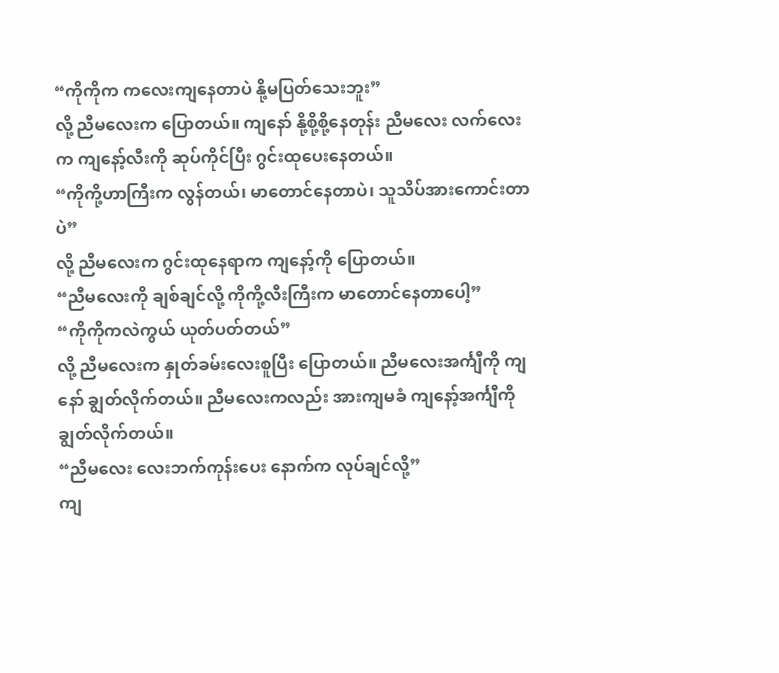“ကိုကိုက ကလေးကျနေတာပဲ နို့မပြတ်သေးဘူး”
လို့ ညီမလေးက ပြောတယ်။ ကျနော် နို့စို့စို့နေတုန်း ညီမလေး လက်လေးက ကျနော့်လီးကို ဆုပ်ကိုင်ပြီး ဂွင်းထုပေးနေတယ်။
“ကိုကို့ဟာကြီးက လွန်တယ်၊ မာတောင်နေတာပဲ၊ သူသိပ်အားကောင်းတာပဲ”
လို့ ညီမလေးက ဂွင်းထုနေရာက ကျနော့်ကို ပြောတယ်။
“ညီမလေးကို ချစ်ချင်လို့ ကိုကို့လီးကြီးက မာတောင်နေတာပေါ့”
“ကိုကိုကလဲကွယ် ယုတ်ပတ်တယ်”
လို့ ညီမလေးက နှုတ်ခမ်းလေးစူပြီး ပြောတယ်။ ညီမလေးအင်္ကျီကို ကျနော် ချွတ်လိုက်တယ်။ ညီမလေးကလည်း အားကျမခံ ကျနော့်အင်္ကျီကို ချွတ်လိုက်တယ်။
“ညီမလေး လေးဘက်ကုန်းပေး နောက်က လုပ်ချင်လို့”
ကျ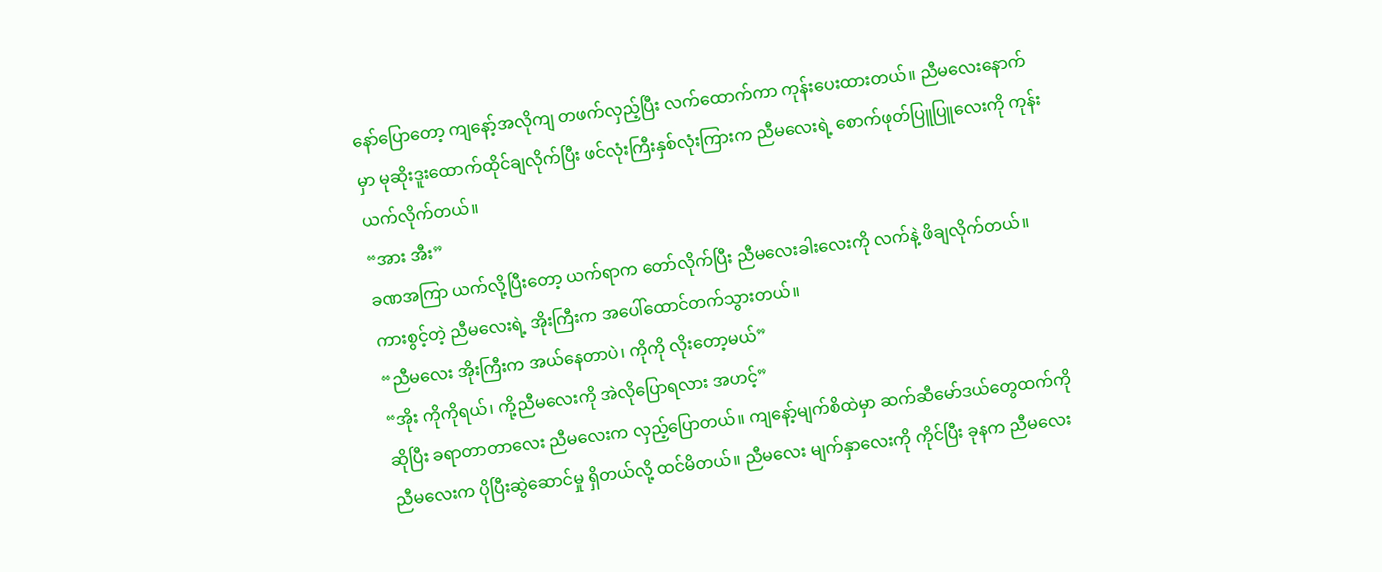နော်ပြောတော့ ကျနော့်အလိုကျ တဖက်လှည့်ပြီး လက်ထောက်ကာ ကုန်းပေးထားတယ်။ ညီမလေးနောက်မှာ မုဆိုးဒူးထောက်ထိုင်ချလိုက်ပြီး ဖင်လုံးကြီးနှစ်လုံးကြားက ညီမလေးရဲ့ စောက်ဖုတ်ပြူပြူလေးကို ကုန်းယက်လိုက်တယ်။
“အား အီး”
ခဏအကြာ ယက်လို့ပြီးတော့ ယက်ရာက တော်လိုက်ပြီး ညီမလေးခါးလေးကို လက်နဲ့ ဖိချလိုက်တယ်။ ကားစွင့်တဲ့ ညီမလေးရဲ့ အိုးကြီးက အပေါ်ထောင်တက်သွားတယ်။
“ညီမလေး အိုးကြီးက အယ်နေတာပဲ၊ ကိုကို လိုးတော့မယ်”
“အိုး ကိုကိုရယ်၊ ကို့ညီမလေးကို အဲလိုပြောရလား အဟင့်”
ဆိုပြီး ခရာတာတာလေး ညီမလေးက လှည့်ပြောတယ်။ ကျနော့်မျက်စိထဲမှာ ဆက်ဆီမော်ဒယ်တွေထက်ကို ညီမလေးက ပိုပြီးဆွဲဆောင်မှု ရှိတယ်လို့ ထင်မိတယ်။ ညီမလေး မျက်နှာလေးကို ကိုင်ပြီး ခုနက ညီမလေး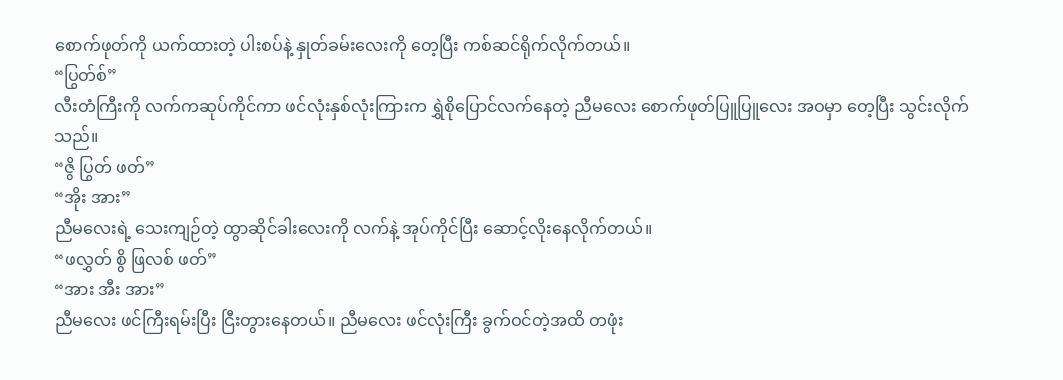စောက်ဖုတ်ကို ယက်ထားတဲ့ ပါးစပ်နဲ့ နှုတ်ခမ်းလေးကို တေ့ပြီး ကစ်ဆင်ရိုက်လိုက်တယ်။
“ပြွတ်စ်”
လီးတံကြီးကို လက်ကဆုပ်ကိုင်ကာ ဖင်လုံးနှစ်လုံးကြားက ရွှဲစိုပြောင်လက်နေတဲ့ ညီမလေး စောက်ဖုတ်ပြူပြူလေး အဝမှာ တေ့ပြီး သွင်းလိုက်သည်။
“ဇွိ ပြွတ် ဖတ်”
“အိုး အား”
ညီမလေးရဲ့ သေးကျဉ်တဲ့ ထွာဆိုင်ခါးလေးကို လက်နဲ့ အုပ်ကိုင်ပြီး ဆောင့်လိုးနေလိုက်တယ်။
“ဖလွှတ် စွိ ဖြလစ် ဖတ်”
“အား အီး အား”
ညီမလေး ဖင်ကြီးရမ်းပြီး ငြီးတွားနေတယ်။ ညီမလေး ဖင်လုံးကြီး ခွက်ဝင်တဲ့အထိ တဖုံး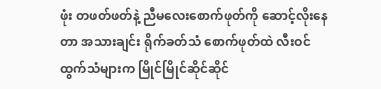ဖုံး တဖတ်ဖတ်နဲ့ ညီမလေးစောက်ဖုတ်ကို ဆောင့်လိုးနေတာ အသားချင်း ရိုက်ခတ်သံ စောက်ဖုတ်ထဲ လီးဝင်ထွက်သံများက မြိုင်မြိုင်ဆိုင်ဆိုင်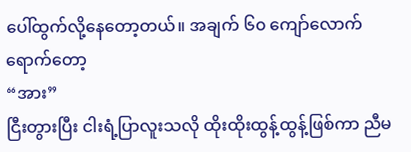ပေါ်ထွက်လို့နေတော့တယ်။ အချက် ၆၀ ကျော်လောက် ရောက်တော့
“အား”
ငြီးတွားပြီး ငါးရံ့ပြာလူးသလို ထိုးထိုးထွန့်ထွန့်ဖြစ်ကာ ညီမ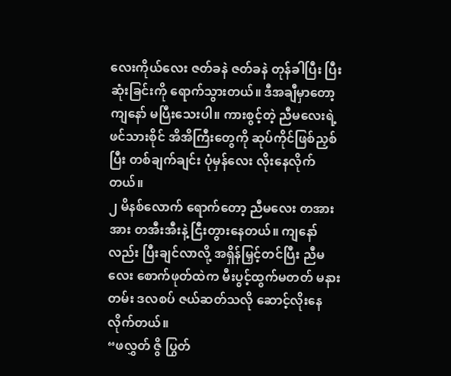လေးကိုယ်လေး ဇတ်ခနဲ ဇတ်ခနဲ တုန်ခါပြီး ပြီးဆုံးခြင်းကို ရောက်သွားတယ်။ ဒီအချီမှာတော့ ကျနော် မပြီးသေးပါ။ ကားစွင့်တဲ့ ညီမလေးရဲ့ ဖင်သားစိုင် အိအိကြီးတွေကို ဆုပ်ကိုင်ဖြစ်ညှစ်ပြီး တစ်ချက်ချင်း ပုံမှန်လေး လိုးနေလိုက်တယ်။
၂ မိနစ်လောက် ရောက်တော့ ညီမလေး တအားအား တအီးအီးနဲ့ ငြီးတွားနေတယ်။ ကျနော်လည်း ပြီးချင်လာလို့ အရှိန်မြှင့်တင်ပြီး ညီမလေး စောက်ဖုတ်ထဲက မီးပွင့်ထွက်မတတ် မနားတမ်း ဒလစပ် ဇယ်ဆတ်သလို ဆောင့်လိုးနေလိုက်တယ်။
“ဖလွှတ် ဇွိ ပြွတ်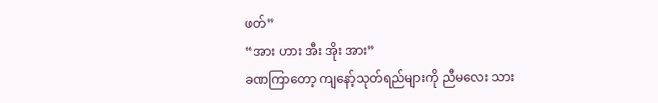ဖတ်”
“အား ဟား အီး အိုး အား”
ခဏကြာတော့ ကျနော့်သုတ်ရည်များကို ညီမလေး သား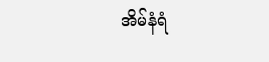အိမ်နံရံ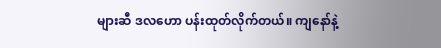များဆီ ဒလဟော ပန်းထုတ်လိုက်တယ်။ ကျနော်နဲ့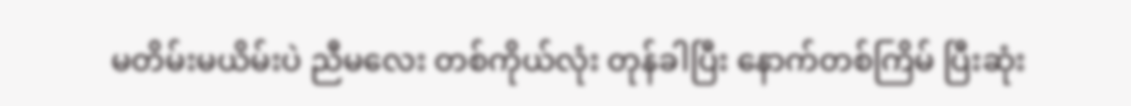မတိမ်းမယိမ်းပဲ ညီမလေး တစ်ကိုယ်လုံး တုန်ခါပြီး နောက်တစ်ကြိမ် ပြီးဆုံး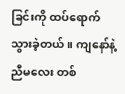ခြင်းကို ထပ်ရောက်သွားခဲ့တယ်။ ကျနော်နဲ့ ညီမလေး တစ်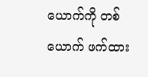ယောက်ကို တစ်ယောက် ဖက်ထား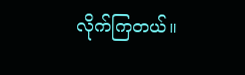လိုက်ကြတယ်။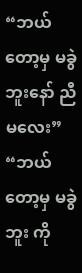“ဘယ်တော့မှ မခွဲဘူးနော် ညီမလေး”
“ဘယ်တော့မှ မခွဲဘူး ကို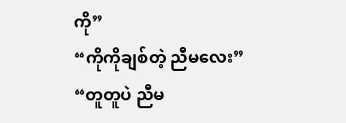ကို”
“ကိုကိုချစ်တဲ့ ညီမလေး”
“တူတူပဲ ညီမ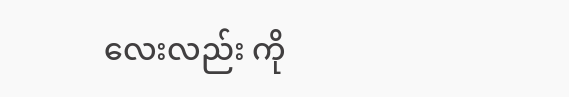လေးလည်း ကို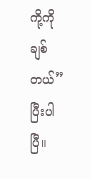ကို့ကို ချစ်တယ်”
ပြီးပါပြီ။